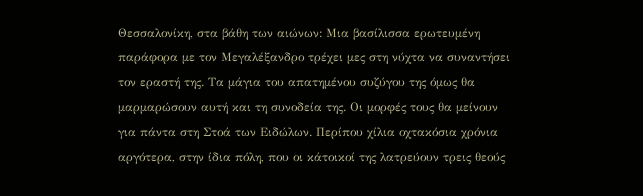Θεσσαλονίκη, στα βάθη των αιώνων: Μια βασίλισσα ερωτευµένη παράφορα µε τον Μεγαλέξανδρο τρέχει µες στη νύχτα να συναντήσει τον εραστή της. Τα µάγια του απατηµένου συζύγου της όµως θα µαρµαρώσουν αυτή και τη συνοδεία της. Οι µορφές τους θα µείνουν για πάντα στη Στοά των Ειδώλων. Περίπου χίλια οχτακόσια χρόνια αργότερα, στην ίδια πόλη, που οι κάτοικοί της λατρεύουν τρεις θεούς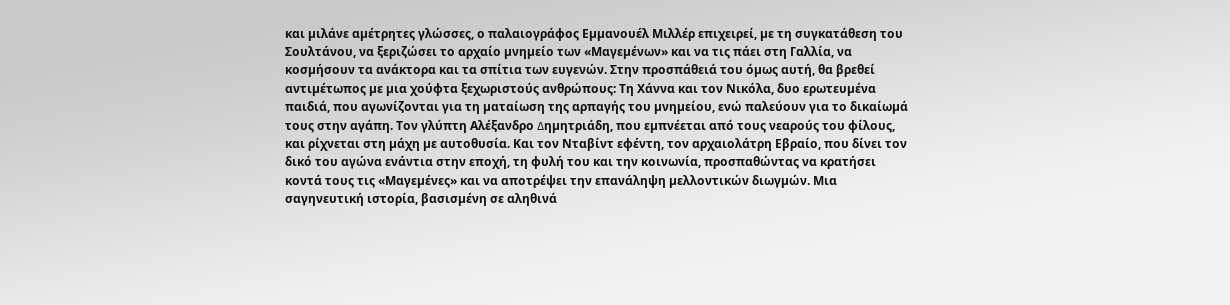και µιλάνε αµέτρητες γλώσσες, ο παλαιογράφος Εµµανουέλ Μιλλέρ επιχειρεί, µε τη συγκατάθεση του Σουλτάνου, να ξεριζώσει το αρχαίο µνηµείο των «Μαγεµένων» και να τις πάει στη Γαλλία, να κοσµήσουν τα ανάκτορα και τα σπίτια των ευγενών. Στην προσπάθειά του όµως αυτή, θα βρεθεί αντιµέτωπος µε µια χούφτα ξεχωριστούς ανθρώπους: Τη Χάννα και τον Νικόλα, δυο ερωτευµένα παιδιά, που αγωνίζονται για τη µαταίωση της αρπαγής του µνηµείου, ενώ παλεύουν για το δικαίωµά τους στην αγάπη. Τον γλύπτη Αλέξανδρο ∆ηµητριάδη, που εµπνέεται από τους νεαρούς του φίλους, και ρίχνεται στη µάχη µε αυτοθυσία. Και τον Νταβίντ εφέντη, τον αρχαιολάτρη Εβραίο, που δίνει τον δικό του αγώνα ενάντια στην εποχή, τη φυλή του και την κοινωνία, προσπαθώντας να κρατήσει κοντά τους τις «Μαγεµένες» και να αποτρέψει την επανάληψη µελλοντικών διωγµών. Μια σαγηνευτική ιστορία, βασισµένη σε αληθινά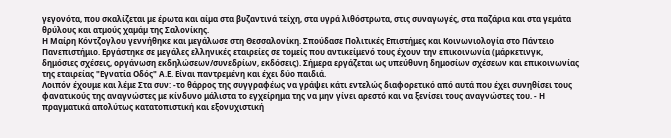γεγονότα, που σκαλίζεται µε έρωτα και αίµα στα βυζαντινά τείχη, στα υγρά λιθόστρωτα, στις συναγωγές, στα παζάρια και στα γεµάτα θρύλους και ατµούς χαµάµ της Σαλονίκης.
Η Μαίρη Κόντζογλου γεννήθηκε και μεγάλωσε στη Θεσσαλονίκη. Σπούδασε Πολιτικές Επιστήμες και Κοινωνιολογία στο Πάντειο Πανεπιστήμιο. Εργάστηκε σε μεγάλες ελληνικές εταιρείες σε τομείς που αντικείμενό τους έχουν την επικοινωνία (μάρκετινγκ, δημόσιες σχέσεις, οργάνωση εκδηλώσεων/συνεδρίων, εκδόσεις). Σήμερα εργάζεται ως υπεύθυνη δημοσίων σχέσεων και επικοινωνίας της εταιρείας "Εγνατία Οδός" Α.Ε. Είναι παντρεμένη και έχει δύο παιδιά.
Λοιπόν έχουμε και λέμε Στα συν: -το θάρρος της συγγραφέως να γράψει κάτι εντελώς διαφορετικό από αυτά που έχει συνηθίσει τους φανατικούς της αναγνώστες με κίνδυνο μάλιστα το εγχείρημα της να μην γίνει αρεστό και να ξενίσει τους αναγνώστες του. - Η πραγματικά απολύτως κατατοπιστική και εξονυχιστική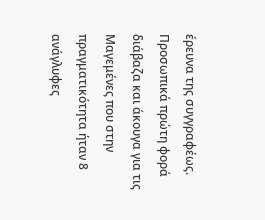έρευνα της συγγραφέως. Προσωπικά πρώτη φορά διάβαζα και άκουγα για τις Μαγεμένες που στην πραγματικότητα ήταν 8 ανάγλυφες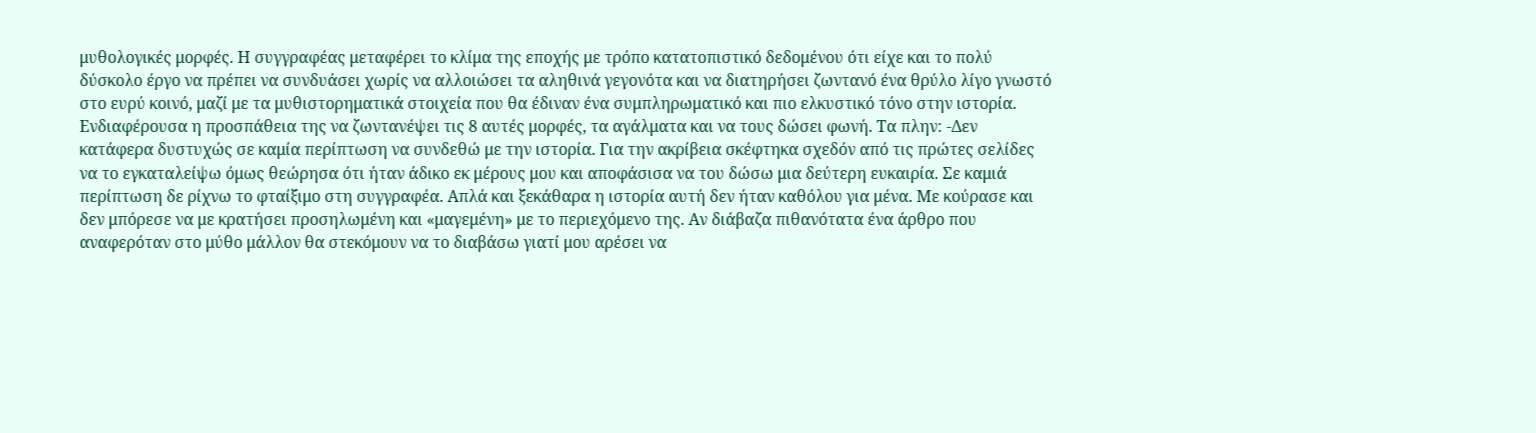μυθολογικές μορφές. Η συγγραφέας μεταφέρει το κλίμα της εποχής με τρόπο κατατοπιστικό δεδομένου ότι είχε και το πολύ δύσκολο έργο να πρέπει να συνδυάσει χωρίς να αλλοιώσει τα αληθινά γεγονότα και να διατηρήσει ζωντανό ένα θρύλο λίγο γνωστό στο ευρύ κοινό, μαζί με τα μυθιστορηματικά στοιχεία που θα έδιναν ένα συμπληρωματικό και πιο ελκυστικό τόνο στην ιστορία. Ενδιαφέρουσα η προσπάθεια της να ζωντανέψει τις 8 αυτές μορφές, τα αγάλματα και να τους δώσει φωνή. Τα πλην: -Δεν κατάφερα δυστυχώς σε καμία περίπτωση να συνδεθώ με την ιστορία. Για την ακρίβεια σκέφτηκα σχεδόν από τις πρώτες σελίδες να το εγκαταλείψω όμως θεώρησα ότι ήταν άδικο εκ μέρους μου και αποφάσισα να του δώσω μια δεύτερη ευκαιρία. Σε καμιά περίπτωση δε ρίχνω το φταίξιμο στη συγγραφέα. Απλά και ξεκάθαρα η ιστορία αυτή δεν ήταν καθόλου για μένα. Με κούρασε και δεν μπόρεσε να με κρατήσει προσηλωμένη και «μαγεμένη» με το περιεχόμενο της. Αν διάβαζα πιθανότατα ένα άρθρο που αναφερόταν στο μύθο μάλλον θα στεκόμουν να το διαβάσω γιατί μου αρέσει να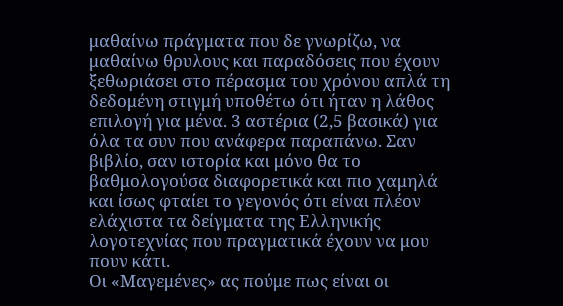μαθαίνω πράγματα που δε γνωρίζω, να μαθαίνω θρυλους και παραδόσεις που έχουν ξεθωριάσει στο πέρασμα του χρόνου απλά τη δεδομένη στιγμή υποθέτω ότι ήταν η λάθος επιλογή για μένα. 3 αστέρια (2,5 βασικά) για όλα τα συν που ανάφερα παραπάνω. Σαν βιβλίο, σαν ιστορία και μόνο θα το βαθμολογούσα διαφορετικά και πιο χαμηλά και ίσως φταίει το γεγονός ότι είναι πλέον ελάχιστα τα δείγματα της Ελληνικής λογοτεχνίας που πραγματικά έχουν να μου πουν κάτι.
Οι «Μαγεμένες» ας πούμε πως είναι οι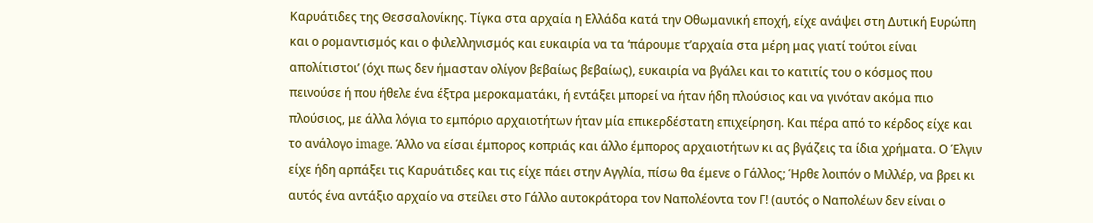Καρυάτιδες της Θεσσαλονίκης. Τίγκα στα αρχαία η Ελλάδα κατά την Οθωμανική εποχή, είχε ανάψει στη Δυτική Ευρώπη και ο ρομαντισμός και ο φιλελληνισμός και ευκαιρία να τα ‘πάρουμε τ’αρχαία στα μέρη μας γιατί τούτοι είναι απολίτιστοι’ (όχι πως δεν ήμασταν ολίγον βεβαίως βεβαίως), ευκαιρία να βγάλει και το κατιτίς του ο κόσμος που πεινούσε ή που ήθελε ένα έξτρα μεροκαματάκι, ή εντάξει μπορεί να ήταν ήδη πλούσιος και να γινόταν ακόμα πιο πλούσιος, με άλλα λόγια το εμπόριο αρχαιοτήτων ήταν μία επικερδέστατη επιχείρηση. Και πέρα από το κέρδος είχε και το ανάλογο image. Άλλο να είσαι έμπορος κοπριάς και άλλο έμπορος αρχαιοτήτων κι ας βγάζεις τα ίδια χρήματα. Ο Έλγιν είχε ήδη αρπάξει τις Καρυάτιδες και τις είχε πάει στην Αγγλία, πίσω θα έμενε ο Γάλλος; Ήρθε λοιπόν ο Μιλλέρ, να βρει κι αυτός ένα αντάξιο αρχαίο να στείλει στο Γάλλο αυτοκράτορα τον Ναπολέοντα τον Γ! (αυτός ο Ναπολέων δεν είναι ο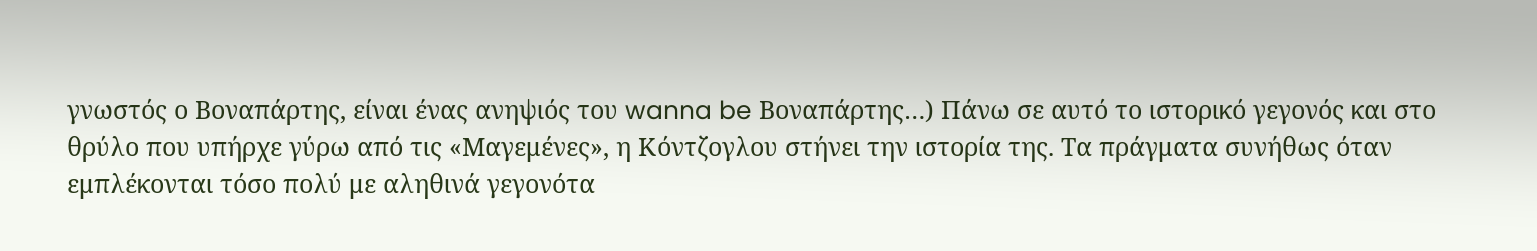γνωστός ο Βοναπάρτης, είναι ένας ανηψιός του wanna be Βοναπάρτης…) Πάνω σε αυτό το ιστορικό γεγονός και στο θρύλο που υπήρχε γύρω από τις «Μαγεμένες», η Κόντζογλου στήνει την ιστορία της. Τα πράγματα συνήθως όταν εμπλέκονται τόσο πολύ με αληθινά γεγονότα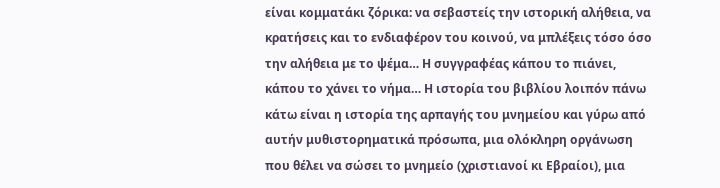είναι κομματάκι ζόρικα: να σεβαστείς την ιστορική αλήθεια, να κρατήσεις και το ενδιαφέρον του κοινού, να μπλέξεις τόσο όσο την αλήθεια με το ψέμα… Η συγγραφέας κάπου το πιάνει, κάπου το χάνει το νήμα… Η ιστορία του βιβλίου λοιπόν πάνω κάτω είναι η ιστορία της αρπαγής του μνημείου και γύρω από αυτήν μυθιστορηματικά πρόσωπα, μια ολόκληρη οργάνωση που θέλει να σώσει το μνημείο (χριστιανοί κι Εβραίοι), μια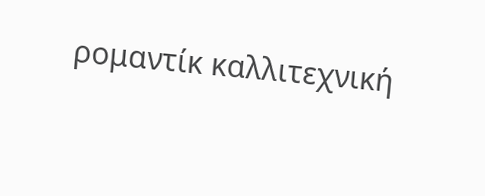ρομαντίκ καλλιτεχνική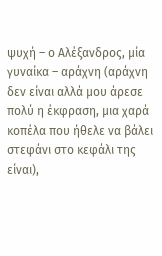ψυχή – ο Αλέξανδρος, μία γυναίκα – αράχνη (αράχνη δεν είναι αλλά μου άρεσε πολύ η έκφραση, μια χαρά κοπέλα που ήθελε να βάλει στεφάνι στο κεφάλι της είναι),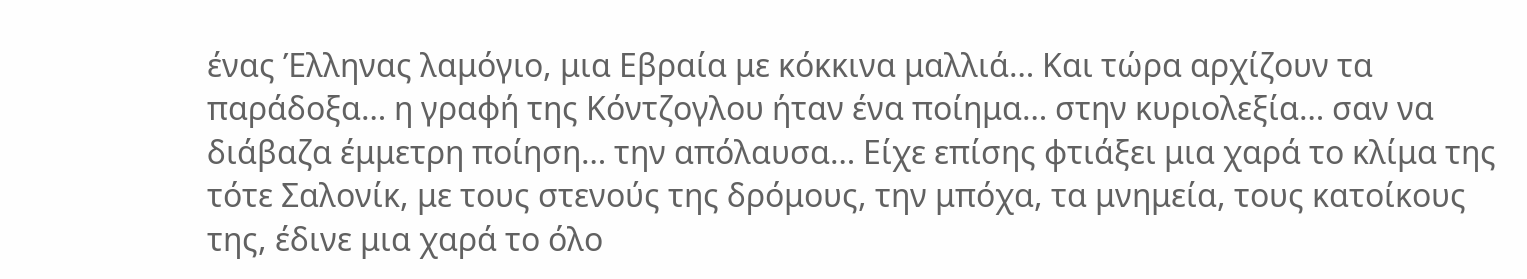ένας Έλληνας λαμόγιο, μια Εβραία με κόκκινα μαλλιά… Και τώρα αρχίζουν τα παράδοξα… η γραφή της Κόντζογλου ήταν ένα ποίημα… στην κυριολεξία… σαν να διάβαζα έμμετρη ποίηση… την απόλαυσα… Είχε επίσης φτιάξει μια χαρά το κλίμα της τότε Σαλονίκ, με τους στενούς της δρόμους, την μπόχα, τα μνημεία, τους κατοίκους της, έδινε μια χαρά το όλο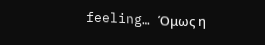feeling… Όμως η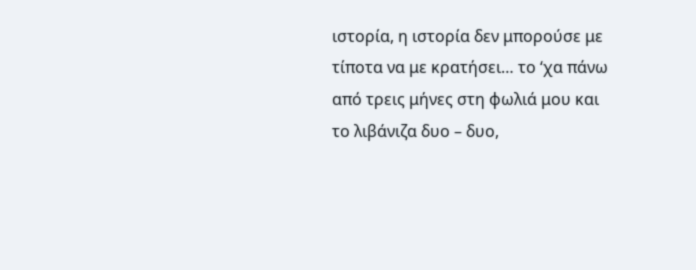ιστορία, η ιστορία δεν μπορούσε με τίποτα να με κρατήσει… το ‘χα πάνω από τρεις μήνες στη φωλιά μου και το λιβάνιζα δυο – δυο,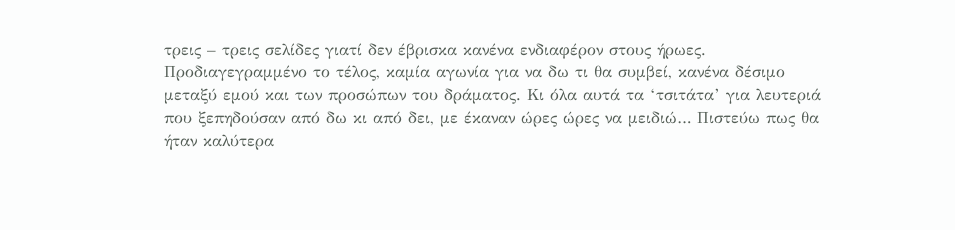τρεις – τρεις σελίδες γιατί δεν έβρισκα κανένα ενδιαφέρον στους ήρωες. Προδιαγεγραμμένο το τέλος, καμία αγωνία για να δω τι θα συμβεί, κανένα δέσιμο μεταξύ εμού και των προσώπων του δράματος. Κι όλα αυτά τα ‘τσιτάτα’ για λευτεριά που ξεπηδούσαν από δω κι από δει, με έκαναν ώρες ώρες να μειδιώ… Πιστεύω πως θα ήταν καλύτερα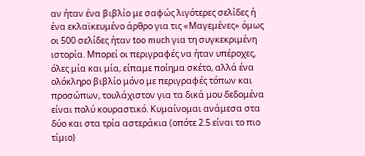αν ήταν ένα βιβλίο με σαφώς λιγότερες σελίδες ή ένα εκλαϊκευμένο άρθρο για τις «Μαγεμένες» όμως οι 500 σελίδες ήταν too much για τη συγκεκριμένη ιστορία. Μπορεί οι περιγραφές να ήταν υπέροχες, όλες μία και μία, είπαμε ποίημα σκέτο, αλλά ένα ολόκληρο βιβλίο μόνο με περιγραφές τόπων και προσώπων, τουλάχιστον για τα δικά μου δεδομένα είναι πολύ κουραστικό. Κυμαίνομαι ανάμεσα στα δύο και στα τρία αστεράκια (οπότε 2.5 είναι το πιο τίμιο)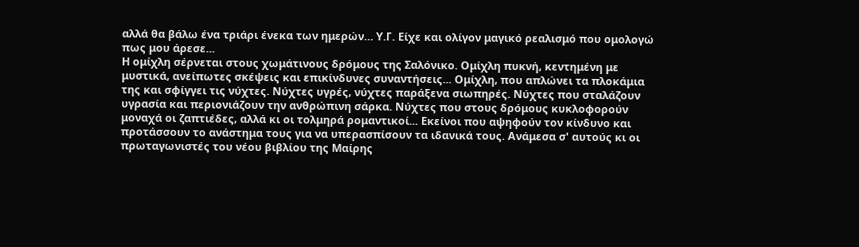αλλά θα βάλω ένα τριάρι ένεκα των ημερών… Υ.Γ. Είχε και ολίγον μαγικό ρεαλισμό που ομολογώ πως μου άρεσε...
Η ομίχλη σέρνεται στους χωμάτινους δρόμους της Σαλόνικο. Ομίχλη πυκνή, κεντημένη με μυστικά, ανείπωτες σκέψεις και επικίνδυνες συναντήσεις... Ομίχλη, που απλώνει τα πλοκάμια της και σφίγγει τις νύχτες. Νύχτες υγρές, νύχτες παράξενα σιωπηρές. Νύχτες που σταλάζουν υγρασία και περιονιάζουν την ανθρώπινη σάρκα. Νύχτες που στους δρόμους κυκλοφορούν μοναχά οι ζαπτιέδες, αλλά κι οι τολμηρά ρομαντικοί... Εκείνοι που αψηφούν τον κίνδυνο και προτάσσουν το ανάστημα τους για να υπερασπίσουν τα ιδανικά τους. Ανάμεσα σ' αυτούς κι οι πρωταγωνιστές του νέου βιβλίου της Μαίρης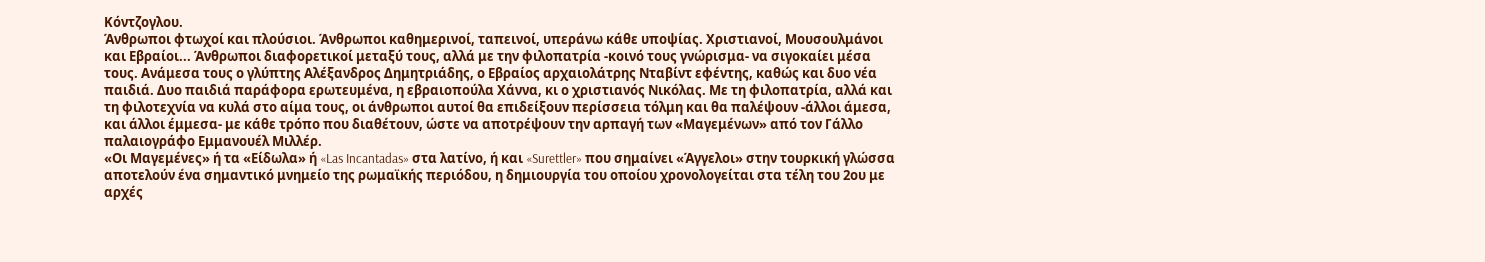Κόντζογλου.
Άνθρωποι φτωχοί και πλούσιοι. Άνθρωποι καθημερινοί, ταπεινοί, υπεράνω κάθε υποψίας. Χριστιανοί, Μουσουλμάνοι και Εβραίοι... Άνθρωποι διαφορετικοί μεταξύ τους, αλλά με την φιλοπατρία -κοινό τους γνώρισμα- να σιγοκαίει μέσα τους. Ανάμεσα τους ο γλύπτης Αλέξανδρος Δημητριάδης, ο Εβραίος αρχαιολάτρης Νταβίντ εφέντης, καθώς και δυο νέα παιδιά. Δυο παιδιά παράφορα ερωτευμένα, η εβραιοπούλα Χάννα, κι ο χριστιανός Νικόλας. Με τη φιλοπατρία, αλλά και τη φιλοτεχνία να κυλά στο αίμα τους, οι άνθρωποι αυτοί θα επιδείξουν περίσσεια τόλμη και θα παλέψουν -άλλοι άμεσα, και άλλοι έμμεσα- με κάθε τρόπο που διαθέτουν, ώστε να αποτρέψουν την αρπαγή των «Μαγεμένων» από τον Γάλλο παλαιογράφο Εμμανουέλ Μιλλέρ.
«Οι Μαγεμένες» ή τα «Είδωλα» ή «Las Incantadas» στα λατίνο, ή και «Surettler» που σημαίνει «Άγγελοι» στην τουρκική γλώσσα αποτελούν ένα σημαντικό μνημείο της ρωμαϊκής περιόδου, η δημιουργία του οποίου χρονολογείται στα τέλη του 2ου με αρχές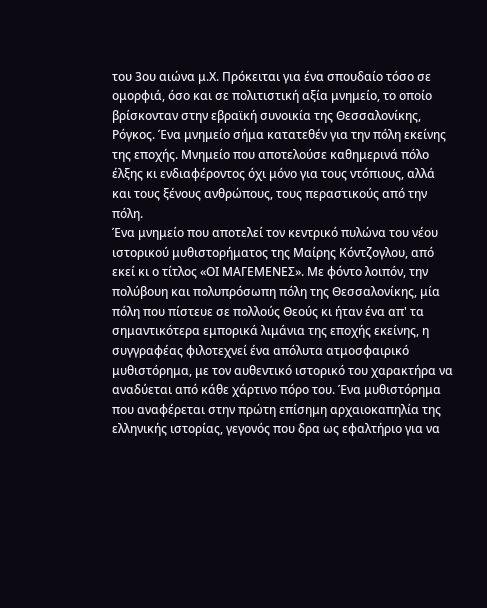του 3ου αιώνα μ.Χ. Πρόκειται για ένα σπουδαίο τόσο σε ομορφιά, όσο και σε πολιτιστική αξία μνημείο, το οποίο βρίσκονταν στην εβραϊκή συνοικία της Θεσσαλονίκης, Ρόγκος. Ένα μνημείο σήμα κατατεθέν για την πόλη εκείνης της εποχής. Μνημείο που αποτελούσε καθημερινά πόλο έλξης κι ενδιαφέροντος όχι μόνο για τους ντόπιους, αλλά και τους ξένους ανθρώπους, τους περαστικούς από την πόλη.
Ένα μνημείο που αποτελεί τον κεντρικό πυλώνα του νέου ιστορικού μυθιστορήματος της Μαίρης Κόντζογλου, από εκεί κι ο τίτλος «ΟΙ ΜΑΓΕΜΕΝΕΣ». Με φόντο λοιπόν, την πολύβουη και πολυπρόσωπη πόλη της Θεσσαλονίκης, μία πόλη που πίστευε σε πολλούς Θεούς κι ήταν ένα απ' τα σημαντικότερα εμπορικά λιμάνια της εποχής εκείνης, η συγγραφέας φιλοτεχνεί ένα απόλυτα ατμοσφαιρικό μυθιστόρημα, με τον αυθεντικό ιστορικό του χαρακτήρα να αναδύεται από κάθε χάρτινο πόρο του. Ένα μυθιστόρημα που αναφέρεται στην πρώτη επίσημη αρχαιοκαπηλία της ελληνικής ιστορίας, γεγονός που δρα ως εφαλτήριο για να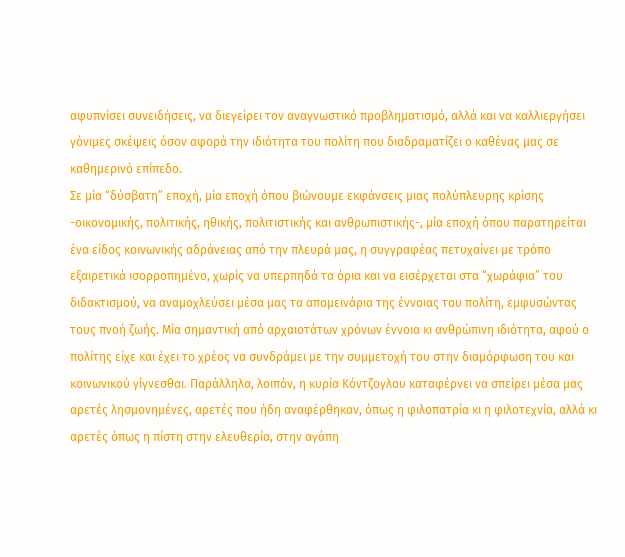αφυπνίσει συνειδήσεις, να διεγείρει τον αναγνωστικό προβληματισμό, αλλά και να καλλιεργήσει γόνιμες σκέψεις όσον αφορά την ιδιότητα του πολίτη που διαδραματίζει ο καθένας μας σε καθημερινό επίπεδο.
Σε μία “δύσβατη” εποχή, μία εποχή όπου βιώνουμε εκφάνσεις μιας πολύπλευρης κρίσης -οικονομικής, πολιτικής, ηθικής, πολιτιστικής και ανθρωπιστικής-, μία εποχή όπου παρατηρείται ένα είδος κοινωνικής αδράνειας από την πλευρά μας, η συγγραφέας πετυχαίνει με τρόπο εξαιρετικά ισορροπημένο, χωρίς να υπερπηδά τα όρια και να εισέρχεται στα “χωράφια” του διδακτισμού, να αναμοχλεύσει μέσα μας τα απομεινάρια της έννοιας του πολίτη, εμφυσώντας τους πνοή ζωής. Μία σημαντική από αρχαιοτάτων χρόνων έννοια κι ανθρώπινη ιδιότητα, αφού ο πολίτης είχε και έχει το χρέος να συνδράμει με την συμμετοχή του στην διαμόρφωση του και κοινωνικού γίγνεσθαι. Παράλληλα, λοιπόν, η κυρία Κόντζογλου καταφέρνει να σπείρει μέσα μας αρετές λησμονημένες, αρετές που ήδη αναφέρθηκαν, όπως η φιλοπατρία κι η φιλοτεχνία, αλλά κι αρετές όπως η πίστη στην ελευθερία, στην αγάπη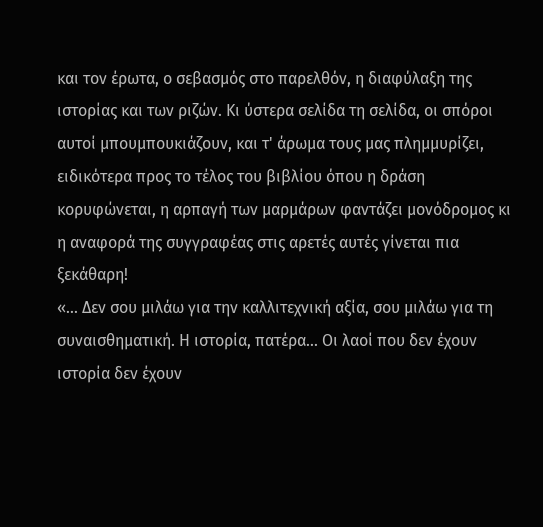και τον έρωτα, ο σεβασμός στο παρελθόν, η διαφύλαξη της ιστορίας και των ριζών. Κι ύστερα σελίδα τη σελίδα, οι σπόροι αυτοί μπουμπουκιάζουν, και τ' άρωμα τους μας πλημμυρίζει, ειδικότερα προς το τέλος του βιβλίου όπου η δράση κορυφώνεται, η αρπαγή των μαρμάρων φαντάζει μονόδρομος κι η αναφορά της συγγραφέας στις αρετές αυτές γίνεται πια ξεκάθαρη!
«... Δεν σου μιλάω για την καλλιτεχνική αξία, σου μιλάω για τη συναισθηματική. Η ιστορία, πατέρα... Οι λαοί που δεν έχουν ιστορία δεν έχουν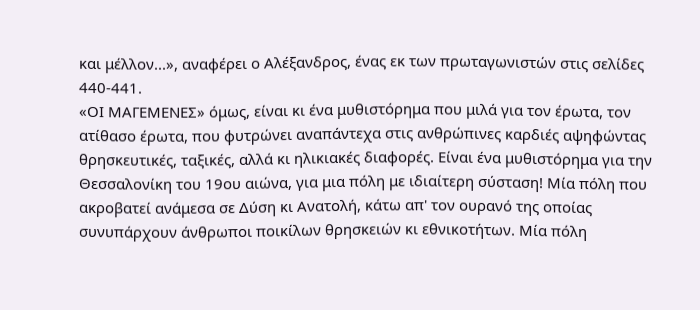και μέλλον...», αναφέρει ο Αλέξανδρος, ένας εκ των πρωταγωνιστών στις σελίδες 440-441.
«ΟΙ ΜΑΓΕΜΕΝΕΣ» όμως, είναι κι ένα μυθιστόρημα που μιλά για τον έρωτα, τον ατίθασο έρωτα, που φυτρώνει αναπάντεχα στις ανθρώπινες καρδιές αψηφώντας θρησκευτικές, ταξικές, αλλά κι ηλικιακές διαφορές. Είναι ένα μυθιστόρημα για την Θεσσαλονίκη του 19ου αιώνα, για μια πόλη με ιδιαίτερη σύσταση! Mία πόλη που ακροβατεί ανάμεσα σε Δύση κι Ανατολή, κάτω απ' τον ουρανό της οποίας συνυπάρχουν άνθρωποι ποικίλων θρησκειών κι εθνικοτήτων. Μία πόλη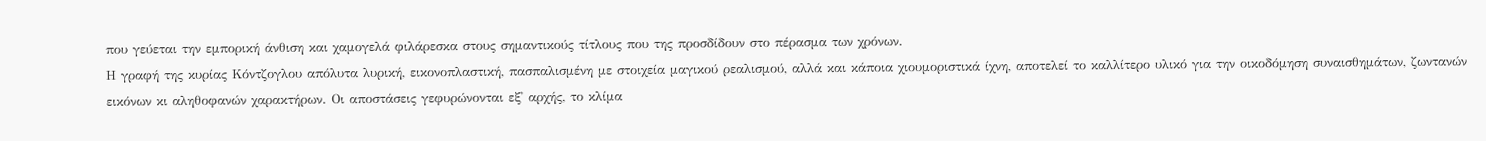που γεύεται την εμπορική άνθιση και χαμογελά φιλάρεσκα στους σημαντικούς τίτλους που της προσδίδουν στο πέρασμα των χρόνων.
Η γραφή της κυρίας Κόντζογλου απόλυτα λυρική, εικονοπλαστική, πασπαλισμένη με στοιχεία μαγικού ρεαλισμού, αλλά και κάποια χιουμοριστικά ίχνη, αποτελεί το καλλίτερο υλικό για την οικοδόμηση συναισθημάτων, ζωντανών εικόνων κι αληθοφανών χαρακτήρων. Οι αποστάσεις γεφυρώνονται εξ' αρχής, το κλίμα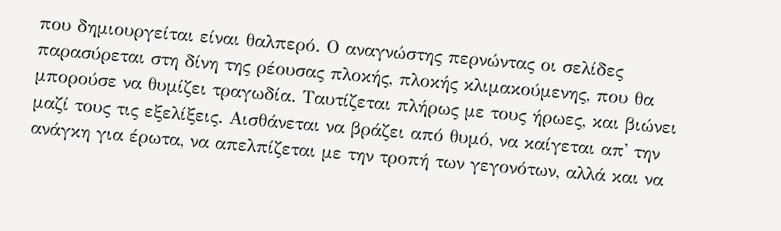που δημιουργείται είναι θαλπερό. Ο αναγνώστης περνώντας οι σελίδες παρασύρεται στη δίνη της ρέουσας πλοκής, πλοκής κλιμακούμενης, που θα μπορούσε να θυμίζει τραγωδία. Ταυτίζεται πλήρως με τους ήρωες, και βιώνει μαζί τους τις εξελίξεις. Αισθάνεται να βράζει από θυμό, να καίγεται απ' την ανάγκη για έρωτα, να απελπίζεται με την τροπή των γεγονότων, αλλά και να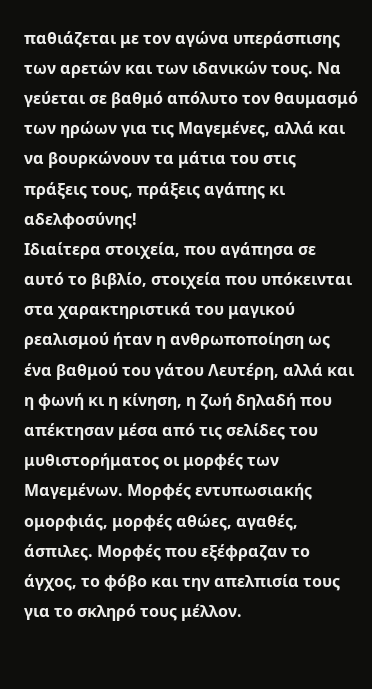παθιάζεται με τον αγώνα υπεράσπισης των αρετών και των ιδανικών τους. Να γεύεται σε βαθμό απόλυτο τον θαυμασμό των ηρώων για τις Μαγεμένες, αλλά και να βουρκώνουν τα μάτια του στις πράξεις τους, πράξεις αγάπης κι αδελφοσύνης!
Ιδιαίτερα στοιχεία, που αγάπησα σε αυτό το βιβλίο, στοιχεία που υπόκεινται στα χαρακτηριστικά του μαγικού ρεαλισμού ήταν η ανθρωποποίηση ως ένα βαθμού του γάτου Λευτέρη, αλλά και η φωνή κι η κίνηση, η ζωή δηλαδή που απέκτησαν μέσα από τις σελίδες του μυθιστορήματος οι μορφές των Μαγεμένων. Μορφές εντυπωσιακής ομορφιάς, μορφές αθώες, αγαθές, άσπιλες. Μορφές που εξέφραζαν το άγχος, το φόβο και την απελπισία τους για το σκληρό τους μέλλον.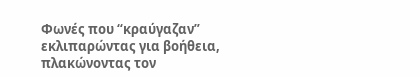Φωνές που “κραύγαζαν” εκλιπαρώντας για βοήθεια, πλακώνοντας τον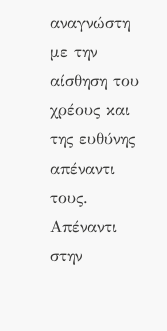αναγνώστη με την αίσθηση του χρέους και της ευθύνης απέναντι τους. Απέναντι στην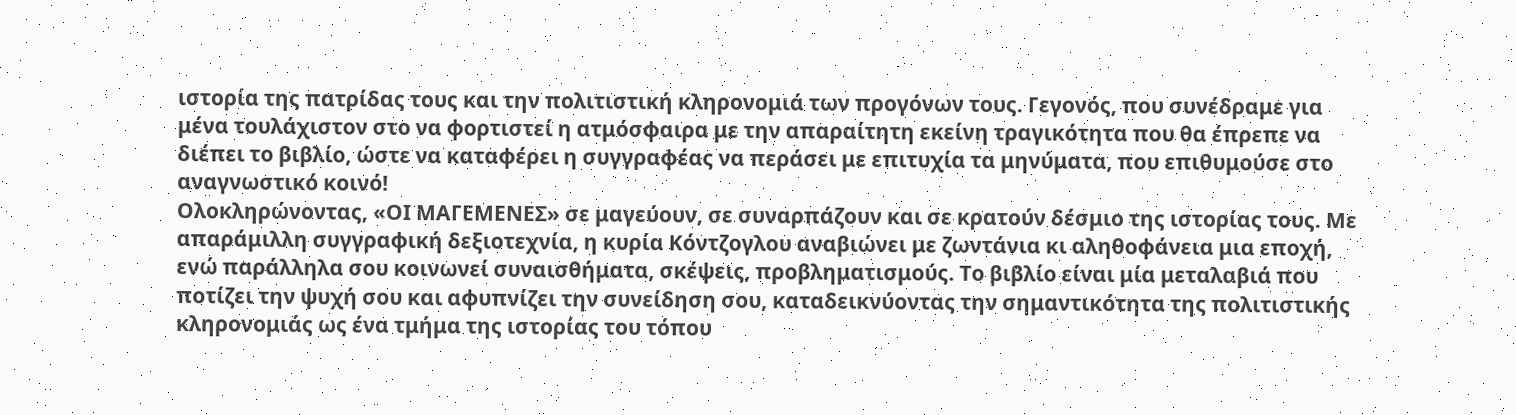ιστορία της πατρίδας τους και την πολιτιστική κληρονομιά των προγόνων τους. Γεγονός, που συνέδραμε για μένα τουλάχιστον στο να φορτιστεί η ατμόσφαιρα με την απαραίτητη εκείνη τραγικότητα που θα έπρεπε να διέπει το βιβλίο, ώστε να καταφέρει η συγγραφέας να περάσει με επιτυχία τα μηνύματα, που επιθυμούσε στο αναγνωστικό κοινό!
Ολοκληρώνοντας, «ΟΙ ΜΑΓΕΜΕΝΕΣ» σε μαγεύουν, σε συναρπάζουν και σε κρατούν δέσμιο της ιστορίας τους. Με απαράμιλλη συγγραφική δεξιοτεχνία, η κυρία Κόντζογλου αναβιώνει με ζωντάνια κι αληθοφάνεια μια εποχή, ενώ παράλληλα σου κοινωνεί συναισθήματα, σκέψεις, προβληματισμούς. Το βιβλίο είναι μία μεταλαβιά που ποτίζει την ψυχή σου και αφυπνίζει την συνείδηση σου, καταδεικνύοντας την σημαντικότητα της πολιτιστικής κληρονομιάς ως ένα τμήμα της ιστορίας του τόπου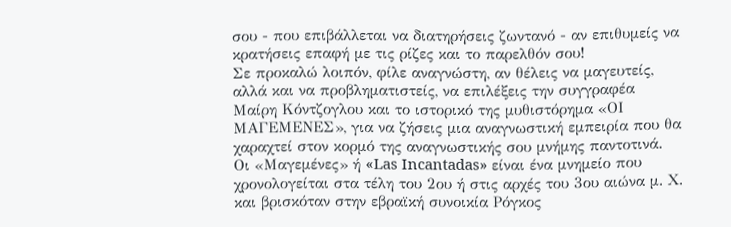σου - που επιβάλλεται να διατηρήσεις ζωντανό - αν επιθυμείς να κρατήσεις επαφή με τις ρίζες και το παρελθόν σου!
Σε προκαλώ λοιπόν, φίλε αναγνώστη, αν θέλεις να μαγευτείς, αλλά και να προβληματιστείς, να επιλέξεις την συγγραφέα Μαίρη Κόντζογλου και το ιστορικό της μυθιστόρημα «ΟΙ ΜΑΓΕΜΕΝΕΣ», για να ζήσεις μια αναγνωστική εμπειρία που θα χαραχτεί στον κορμό της αναγνωστικής σου μνήμης παντοτινά.
Οι «Μαγεμένες» ή «Las Incantadas» είναι ένα μνημείο που χρονολογείται στα τέλη του 2ου ή στις αρχές του 3ου αιώνα μ. Χ. και βρισκόταν στην εβραϊκή συνοικία Ρόγκος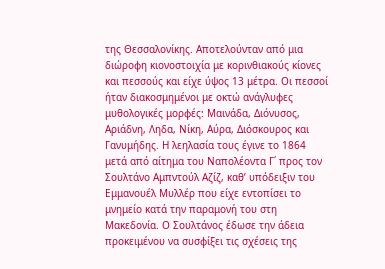της Θεσσαλονίκης. Αποτελούνταν από μια διώροφη κιονοστοιχία με κορινθιακούς κίονες και πεσσούς και είχε ύψος 13 μέτρα. Οι πεσσοί ήταν διακοσμημένοι με οκτώ ανάγλυφες μυθολογικές μορφές: Μαινάδα, Διόνυσος, Αριάδνη, Ληδα, Νίκη, Αύρα, Διόσκουρος και Γανυμήδης. Η λεηλασία τους έγινε το 1864 μετά από αίτημα του Ναπολέοντα Γ΄ προς τον Σουλτάνο Αμπντούλ Αζίζ, καθ’ υπόδειξιν του Εμμανουέλ Μυλλέρ που είχε εντοπίσει το μνημείο κατά την παραμονή του στη Μακεδονία. Ο Σουλτάνος έδωσε την άδεια προκειμένου να συσφίξει τις σχέσεις της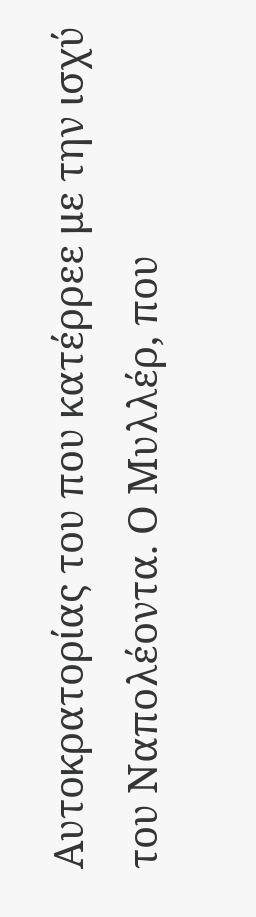Αυτοκρατορίας του που κατέρρεε με την ισχύ του Ναπολέοντα. Ο Μυλλέρ, που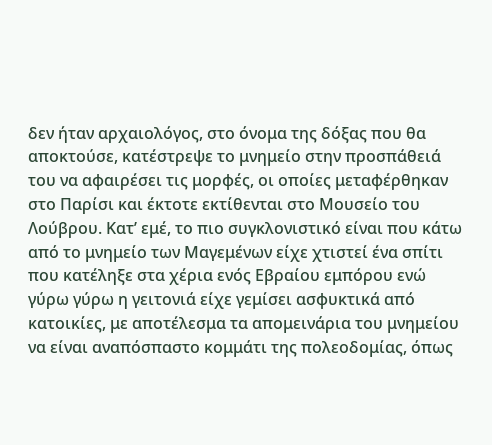δεν ήταν αρχαιολόγος, στο όνομα της δόξας που θα αποκτούσε, κατέστρεψε το μνημείο στην προσπάθειά του να αφαιρέσει τις μορφές, οι οποίες μεταφέρθηκαν στο Παρίσι και έκτοτε εκτίθενται στο Μουσείο του Λούβρου. Κατ’ εμέ, το πιο συγκλονιστικό είναι που κάτω από το μνημείο των Μαγεμένων είχε χτιστεί ένα σπίτι που κατέληξε στα χέρια ενός Εβραίου εμπόρου ενώ γύρω γύρω η γειτονιά είχε γεμίσει ασφυκτικά από κατοικίες, με αποτέλεσμα τα απομεινάρια του μνημείου να είναι αναπόσπαστο κομμάτι της πολεοδομίας, όπως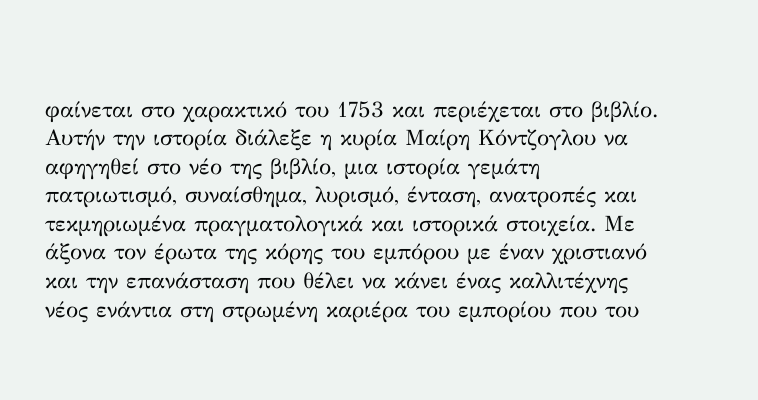φαίνεται στο χαρακτικό του 1753 και περιέχεται στο βιβλίο.
Αυτήν την ιστορία διάλεξε η κυρία Μαίρη Κόντζογλου να αφηγηθεί στο νέο της βιβλίο, μια ιστορία γεμάτη πατριωτισμό, συναίσθημα, λυρισμό, ένταση, ανατροπές και τεκμηριωμένα πραγματολογικά και ιστορικά στοιχεία. Με άξονα τον έρωτα της κόρης του εμπόρου με έναν χριστιανό και την επανάσταση που θέλει να κάνει ένας καλλιτέχνης νέος ενάντια στη στρωμένη καριέρα του εμπορίου που του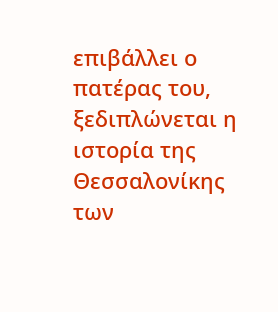επιβάλλει ο πατέρας του, ξεδιπλώνεται η ιστορία της Θεσσαλονίκης των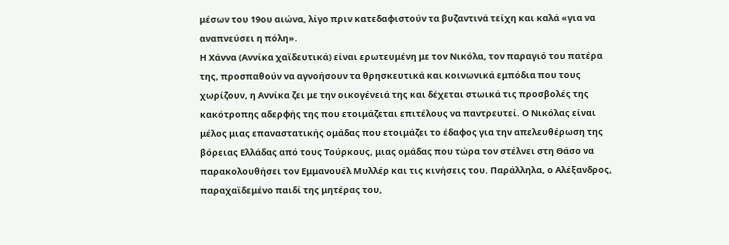μέσων του 19ου αιώνα, λίγο πριν κατεδαφιστούν τα βυζαντινά τείχη και καλά «για να αναπνεύσει η πόλη».
Η Χάννα (Αννίκα χαϊδευτικά) είναι ερωτευμένη με τον Νικόλα, τον παραγιό του πατέρα της, προσπαθούν να αγνοήσουν τα θρησκευτικά και κοινωνικά εμπόδια που τους χωρίζουν, η Αννίκα ζει με την οικογένειά της και δέχεται στωικά τις προσβολές της κακότροπης αδερφής της που ετοιμάζεται επιτέλους να παντρευτεί. Ο Νικόλας είναι μέλος μιας επαναστατικής ομάδας που ετοιμάζει το έδαφος για την απελευθέρωση της βόρειας Ελλάδας από τους Τούρκους, μιας ομάδας που τώρα τον στέλνει στη Θάσο να παρακολουθήσει τον Εμμανουέλ Μυλλέρ και τις κινήσεις του. Παράλληλα, ο Αλέξανδρος, παραχαϊδεμένο παιδί της μητέρας του,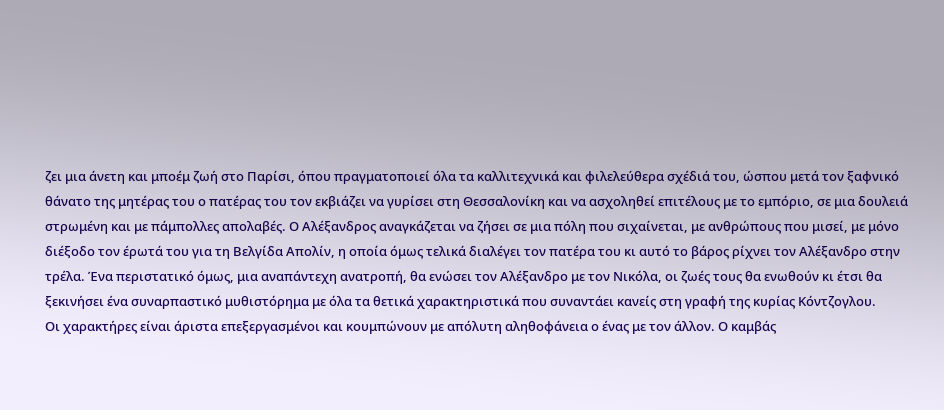ζει μια άνετη και μποέμ ζωή στο Παρίσι, όπου πραγματοποιεί όλα τα καλλιτεχνικά και φιλελεύθερα σχέδιά του, ώσπου μετά τον ξαφνικό θάνατο της μητέρας του ο πατέρας του τον εκβιάζει να γυρίσει στη Θεσσαλονίκη και να ασχοληθεί επιτέλους με το εμπόριο, σε μια δουλειά στρωμένη και με πάμπολλες απολαβές. Ο Αλέξανδρος αναγκάζεται να ζήσει σε μια πόλη που σιχαίνεται, με ανθρώπους που μισεί, με μόνο διέξοδο τον έρωτά του για τη Βελγίδα Απολίν, η οποία όμως τελικά διαλέγει τον πατέρα του κι αυτό το βάρος ρίχνει τον Αλέξανδρο στην τρέλα. Ένα περιστατικό όμως, μια αναπάντεχη ανατροπή, θα ενώσει τον Αλέξανδρο με τον Νικόλα, οι ζωές τους θα ενωθούν κι έτσι θα ξεκινήσει ένα συναρπαστικό μυθιστόρημα με όλα τα θετικά χαρακτηριστικά που συναντάει κανείς στη γραφή της κυρίας Κόντζογλου.
Οι χαρακτήρες είναι άριστα επεξεργασμένοι και κουμπώνουν με απόλυτη αληθοφάνεια ο ένας με τον άλλον. Ο καμβάς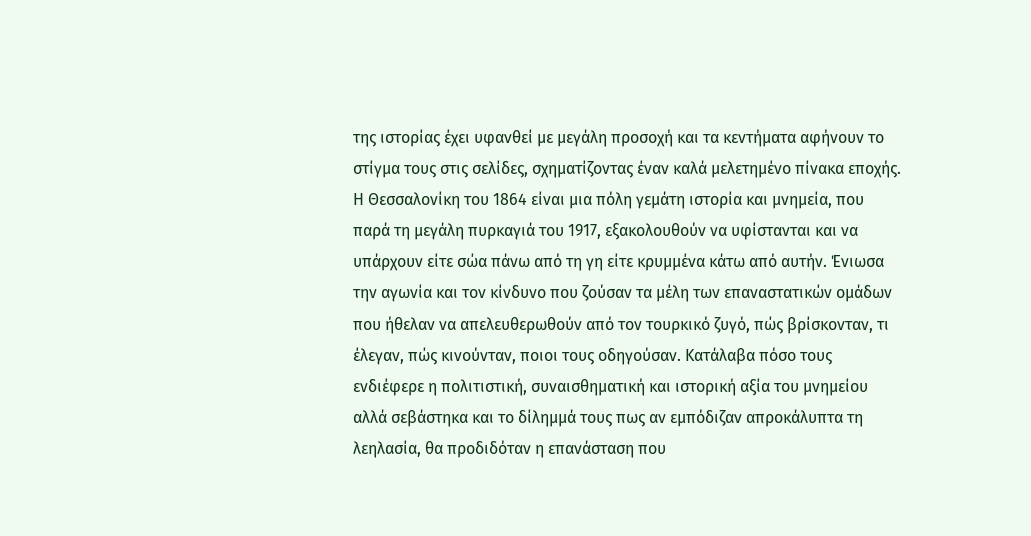της ιστορίας έχει υφανθεί με μεγάλη προσοχή και τα κεντήματα αφήνουν το στίγμα τους στις σελίδες, σχηματίζοντας έναν καλά μελετημένο πίνακα εποχής. Η Θεσσαλονίκη του 1864 είναι μια πόλη γεμάτη ιστορία και μνημεία, που παρά τη μεγάλη πυρκαγιά του 1917, εξακολουθούν να υφίστανται και να υπάρχουν είτε σώα πάνω από τη γη είτε κρυμμένα κάτω από αυτήν. Ένιωσα την αγωνία και τον κίνδυνο που ζούσαν τα μέλη των επαναστατικών ομάδων που ήθελαν να απελευθερωθούν από τον τουρκικό ζυγό, πώς βρίσκονταν, τι έλεγαν, πώς κινούνταν, ποιοι τους οδηγούσαν. Κατάλαβα πόσο τους ενδιέφερε η πολιτιστική, συναισθηματική και ιστορική αξία του μνημείου αλλά σεβάστηκα και το δίλημμά τους πως αν εμπόδιζαν απροκάλυπτα τη λεηλασία, θα προδιδόταν η επανάσταση που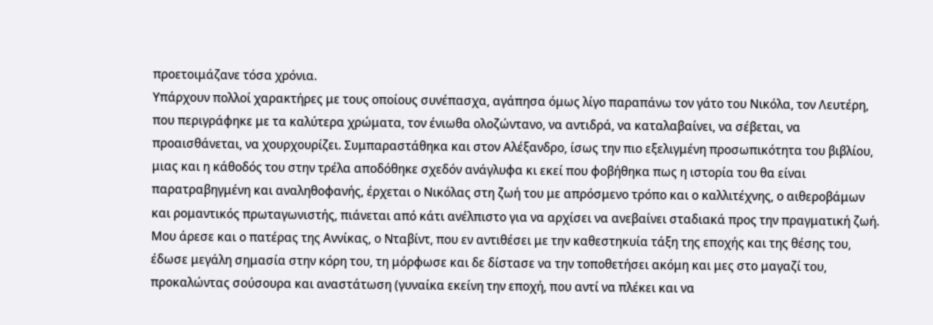προετοιμάζανε τόσα χρόνια.
Υπάρχουν πολλοί χαρακτήρες με τους οποίους συνέπασχα, αγάπησα όμως λίγο παραπάνω τον γάτο του Νικόλα, τον Λευτέρη, που περιγράφηκε με τα καλύτερα χρώματα, τον ένιωθα ολοζώντανο, να αντιδρά, να καταλαβαίνει, να σέβεται, να προαισθάνεται, να χουρχουρίζει. Συμπαραστάθηκα και στον Αλέξανδρο, ίσως την πιο εξελιγμένη προσωπικότητα του βιβλίου, μιας και η κάθοδός του στην τρέλα αποδόθηκε σχεδόν ανάγλυφα κι εκεί που φοβήθηκα πως η ιστορία του θα είναι παρατραβηγμένη και αναληθοφανής, έρχεται ο Νικόλας στη ζωή του με απρόσμενο τρόπο και ο καλλιτέχνης, ο αιθεροβάμων και ρομαντικός πρωταγωνιστής, πιάνεται από κάτι ανέλπιστο για να αρχίσει να ανεβαίνει σταδιακά προς την πραγματική ζωή. Μου άρεσε και ο πατέρας της Αννίκας, ο Νταβίντ, που εν αντιθέσει με την καθεστηκυία τάξη της εποχής και της θέσης του, έδωσε μεγάλη σημασία στην κόρη του, τη μόρφωσε και δε δίστασε να την τοποθετήσει ακόμη και μες στο μαγαζί του, προκαλώντας σούσουρα και αναστάτωση (γυναίκα εκείνη την εποχή, που αντί να πλέκει και να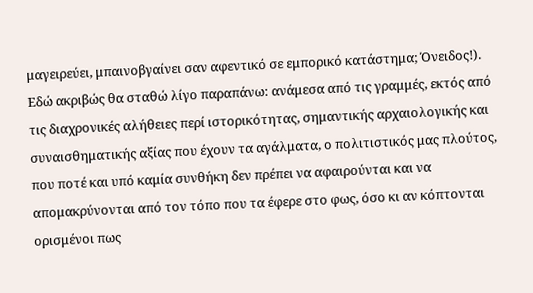μαγειρεύει, μπαινοβγαίνει σαν αφεντικό σε εμπορικό κατάστημα; Όνειδος!).
Εδώ ακριβώς θα σταθώ λίγο παραπάνω: ανάμεσα από τις γραμμές, εκτός από τις διαχρονικές αλήθειες περί ιστορικότητας, σημαντικής αρχαιολογικής και συναισθηματικής αξίας που έχουν τα αγάλματα, ο πολιτιστικός μας πλούτος, που ποτέ και υπό καμία συνθήκη δεν πρέπει να αφαιρούνται και να απομακρύνονται από τον τόπο που τα έφερε στο φως, όσο κι αν κόπτονται ορισμένοι πως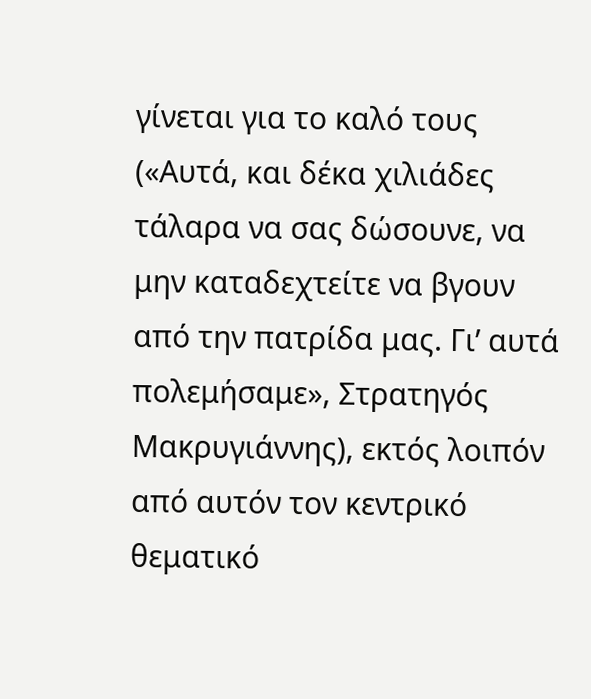γίνεται για το καλό τους («Αυτά, και δέκα χιλιάδες τάλαρα να σας δώσουνε, να μην καταδεχτείτε να βγουν από την πατρίδα μας. Γι’ αυτά πολεμήσαμε», Στρατηγός Μακρυγιάννης), εκτός λοιπόν από αυτόν τον κεντρικό θεματικό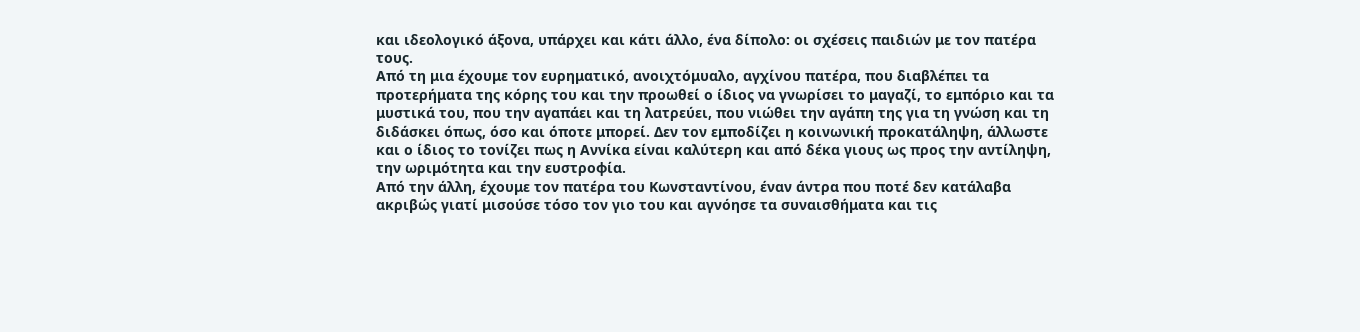και ιδεολογικό άξονα, υπάρχει και κάτι άλλο, ένα δίπολο: οι σχέσεις παιδιών με τον πατέρα τους.
Από τη μια έχουμε τον ευρηματικό, ανοιχτόμυαλο, αγχίνου πατέρα, που διαβλέπει τα προτερήματα της κόρης του και την προωθεί ο ίδιος να γνωρίσει το μαγαζί, το εμπόριο και τα μυστικά του, που την αγαπάει και τη λατρεύει, που νιώθει την αγάπη της για τη γνώση και τη διδάσκει όπως, όσο και όποτε μπορεί. Δεν τον εμποδίζει η κοινωνική προκατάληψη, άλλωστε και ο ίδιος το τονίζει πως η Αννίκα είναι καλύτερη και από δέκα γιους ως προς την αντίληψη, την ωριμότητα και την ευστροφία.
Από την άλλη, έχουμε τον πατέρα του Κωνσταντίνου, έναν άντρα που ποτέ δεν κατάλαβα ακριβώς γιατί μισούσε τόσο τον γιο του και αγνόησε τα συναισθήματα και τις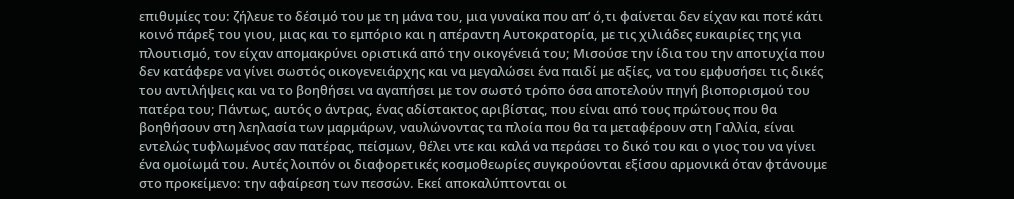επιθυμίες του: ζήλευε το δέσιμό του με τη μάνα του, μια γυναίκα που απ’ ό,τι φαίνεται δεν είχαν και ποτέ κάτι κοινό πάρεξ του γιου, μιας και το εμπόριο και η απέραντη Αυτοκρατορία, με τις χιλιάδες ευκαιρίες της για πλουτισμό, τον είχαν απομακρύνει οριστικά από την οικογένειά του; Μισούσε την ίδια του την αποτυχία που δεν κατάφερε να γίνει σωστός οικογενειάρχης και να μεγαλώσει ένα παιδί με αξίες, να του εμφυσήσει τις δικές του αντιλήψεις και να το βοηθήσει να αγαπήσει με τον σωστό τρόπο όσα αποτελούν πηγή βιοπορισμού του πατέρα του; Πάντως, αυτός ο άντρας, ένας αδίστακτος αριβίστας, που είναι από τους πρώτους που θα βοηθήσουν στη λεηλασία των μαρμάρων, ναυλώνοντας τα πλοία που θα τα μεταφέρουν στη Γαλλία, είναι εντελώς τυφλωμένος σαν πατέρας, πείσμων, θέλει ντε και καλά να περάσει το δικό του και ο γιος του να γίνει ένα ομοίωμά του. Αυτές λοιπόν οι διαφορετικές κοσμοθεωρίες συγκρούονται εξίσου αρμονικά όταν φτάνουμε στο προκείμενο: την αφαίρεση των πεσσών. Εκεί αποκαλύπτονται οι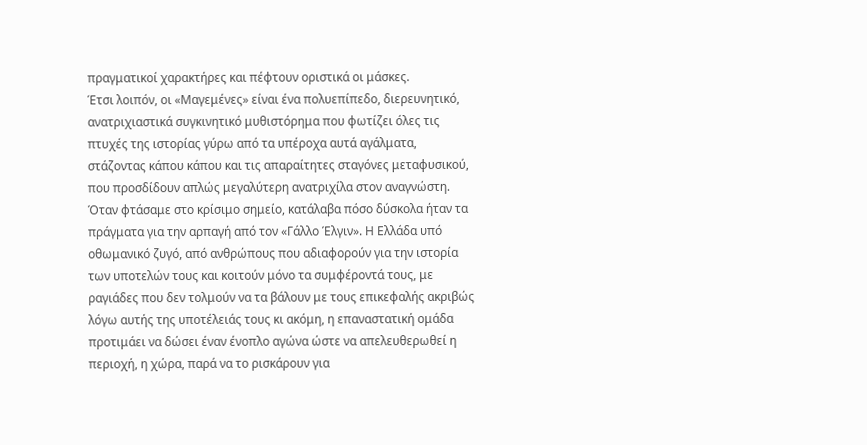πραγματικοί χαρακτήρες και πέφτουν οριστικά οι μάσκες.
Έτσι λοιπόν, οι «Μαγεμένες» είναι ένα πολυεπίπεδο, διερευνητικό, ανατριχιαστικά συγκινητικό μυθιστόρημα που φωτίζει όλες τις πτυχές της ιστορίας γύρω από τα υπέροχα αυτά αγάλματα, στάζοντας κάπου κάπου και τις απαραίτητες σταγόνες μεταφυσικού, που προσδίδουν απλώς μεγαλύτερη ανατριχίλα στον αναγνώστη. Όταν φτάσαμε στο κρίσιμο σημείο, κατάλαβα πόσο δύσκολα ήταν τα πράγματα για την αρπαγή από τον «Γάλλο Έλγιν». Η Ελλάδα υπό οθωμανικό ζυγό, από ανθρώπους που αδιαφορούν για την ιστορία των υποτελών τους και κοιτούν μόνο τα συμφέροντά τους, με ραγιάδες που δεν τολμούν να τα βάλουν με τους επικεφαλής ακριβώς λόγω αυτής της υποτέλειάς τους κι ακόμη, η επαναστατική ομάδα προτιμάει να δώσει έναν ένοπλο αγώνα ώστε να απελευθερωθεί η περιοχή, η χώρα, παρά να το ρισκάρουν για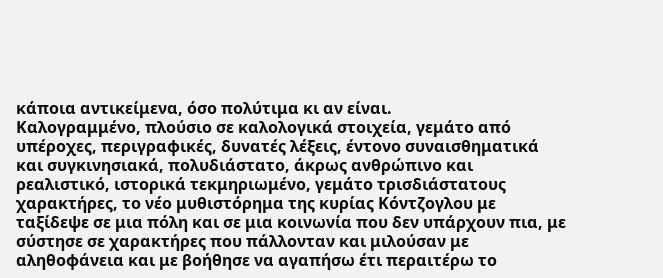κάποια αντικείμενα, όσο πολύτιμα κι αν είναι.
Καλογραμμένο, πλούσιο σε καλολογικά στοιχεία, γεμάτο από υπέροχες, περιγραφικές, δυνατές λέξεις, έντονο συναισθηματικά και συγκινησιακά, πολυδιάστατο, άκρως ανθρώπινο και ρεαλιστικό, ιστορικά τεκμηριωμένο, γεμάτο τρισδιάστατους χαρακτήρες, το νέο μυθιστόρημα της κυρίας Κόντζογλου με ταξίδεψε σε μια πόλη και σε μια κοινωνία που δεν υπάρχουν πια, με σύστησε σε χαρακτήρες που πάλλονταν και μιλούσαν με αληθοφάνεια και με βοήθησε να αγαπήσω έτι περαιτέρω το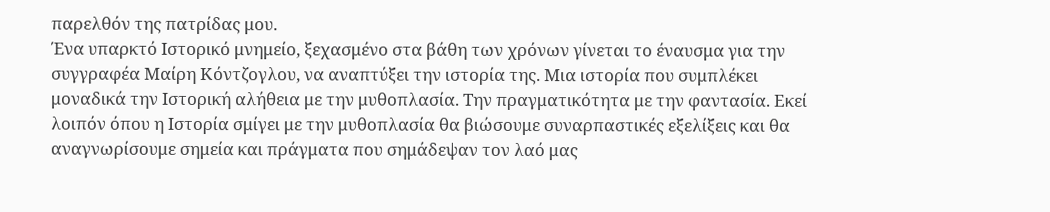παρελθόν της πατρίδας μου.
Ένα υπαρκτό Ιστορικό μνημείο, ξεχασμένο στα βάθη των χρόνων γίνεται το έναυσμα για την συγγραφέα Μαίρη Κόντζογλου, να αναπτύξει την ιστορία της. Μια ιστορία που συμπλέκει μοναδικά την Ιστορική αλήθεια με την μυθοπλασία. Την πραγματικότητα με την φαντασία. Εκεί λοιπόν όπου η Ιστορία σμίγει με την μυθοπλασία θα βιώσουμε συναρπαστικές εξελίξεις και θα αναγνωρίσουμε σημεία και πράγματα που σημάδεψαν τον λαό μας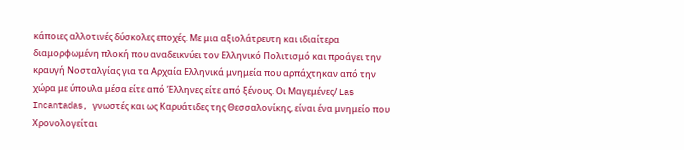κάποιες αλλοτινές δύσκολες εποχές. Με μια αξιολάτρευτη και ιδιαίτερα διαμορφωμένη πλοκή που αναδεικνύει τον Ελληνικό Πολιτισμό και προάγει την κραυγή Νοσταλγίας για τα Αρχαία Ελληνικά μνημεία που αρπάχτηκαν από την χώρα με ύπουλα μέσα είτε από Έλληνες είτε από ξένους. Οι Μαγεμένες/ Las Incantadas, γνωστές και ως Καρυάτιδες της Θεσσαλονίκης, είναι ένα μνημείο που Χρονολογείται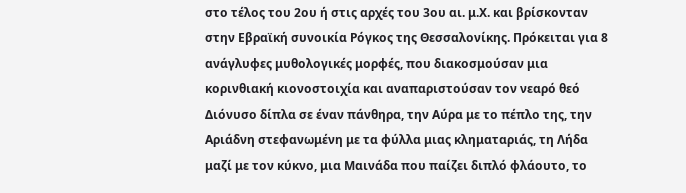στο τέλος του 2ου ή στις αρχές του 3ου αι. μ.Χ. και βρίσκονταν στην Εβραϊκή συνοικία Ρόγκος της Θεσσαλονίκης. Πρόκειται για 8 ανάγλυφες μυθολογικές μορφές, που διακοσμούσαν μια κορινθιακή κιονοστοιχία και αναπαριστούσαν τον νεαρό θεό Διόνυσο δίπλα σε έναν πάνθηρα, την Αύρα με το πέπλο της, την Αριάδνη στεφανωμένη με τα φύλλα μιας κληματαριάς, τη Λήδα μαζί με τον κύκνο, μια Μαινάδα που παίζει διπλό φλάουτο, το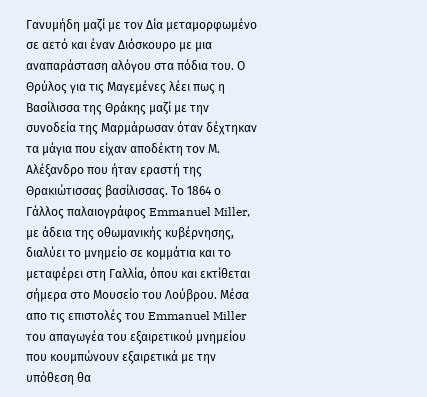Γανυμήδη μαζί με τον Δία μεταμορφωμένο σε αετό και έναν Διόσκουρο με μια αναπαράσταση αλόγου στα πόδια του. Ο Θρύλος για τις Μαγεμένες λέει πως η Βασίλισσα της Θράκης μαζί με την συνοδεία της Μαρμάρωσαν όταν δέχτηκαν τα μάγια που είχαν αποδέκτη τον Μ. Αλέξανδρο που ήταν εραστή της Θρακιώτισσας βασίλισσας. Το 1864 ο Γάλλος παλαιογράφος Emmanuel Miller, με άδεια της οθωμανικής κυβέρνησης, διαλύει το μνημείο σε κομμάτια και το μεταφέρει στη Γαλλία, όπου και εκτίθεται σήμερα στο Μουσείο του Λούβρου. Μέσα απο τις επιστολές του Emmanuel Miller του απαγωγέα του εξαιρετικού μνημείου που κουμπώνουν εξαιρετικά με την υπόθεση θα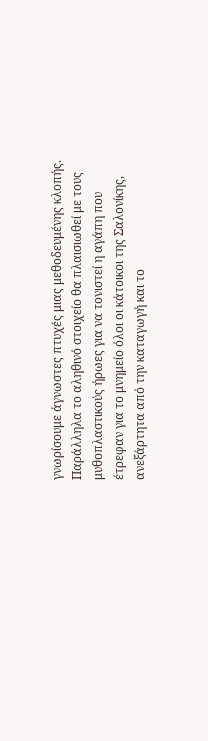γνωρίσουμε άγνωστες πτυχές μιας μεθοδευμένης κλοπής. Παράλληλα το αληθινό στοιχείο θα πλαισιωθεί με τους μυθοπλαστικούς ήρωες για να τονιστεί η αγάπη που έτρεφαν για το μνημείο όλοι οι κάτοικοι της Σαλονίκης, ανεξάρτητα από την καταγωγή και το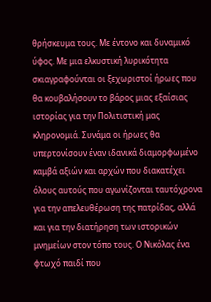θρήσκευμα τους. Με έντονο και δυναμικό ύφος. Με μια ελκυστική λυρικότητα σκιαγραφούνται οι ξεχωριστοί ήρωες που θα κουβαλήσουν το βάρος μιας εξαίσιας ιστορίας για την Πολιτιστική μας κληρονομιά. Συνάμα οι ήρωες θα υπερτονίσουν έναν ιδανικά διαμορφωμένο καμβά αξιών και αρχών που διακατέχει όλους αυτούς που αγωνίζονται ταυτόχρονα για την απελευθέρωση της πατρίδας, αλλά και για την διατήρηση των ιστορικών μνημείων στον τόπο τους. Ο Νικόλας ένα φτωχό παιδί που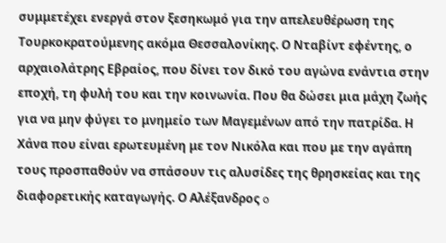συμμετέχει ενεργά στον ξεσηκωμό για την απελευθέρωση της Τουρκοκρατούμενης ακόμα Θεσσαλονίκης. Ο Νταβίντ εφέντης, ο αρχαιολάτρης Εβραίος, που δίνει τον δικό του αγώνα ενάντια στην εποχή, τη φυλή του και την κοινωνία. Που θα δώσει μια μάχη ζωής για να μην φύγει το μνημείο των Μαγεμένων από την πατρίδα. Η Χάνα που είναι ερωτευμένη με τον Νικόλα και που με την αγάπη τους προσπαθούν να σπάσουν τις αλυσίδες της θρησκείας και της διαφορετικής καταγωγής. Ο Αλέξανδρος o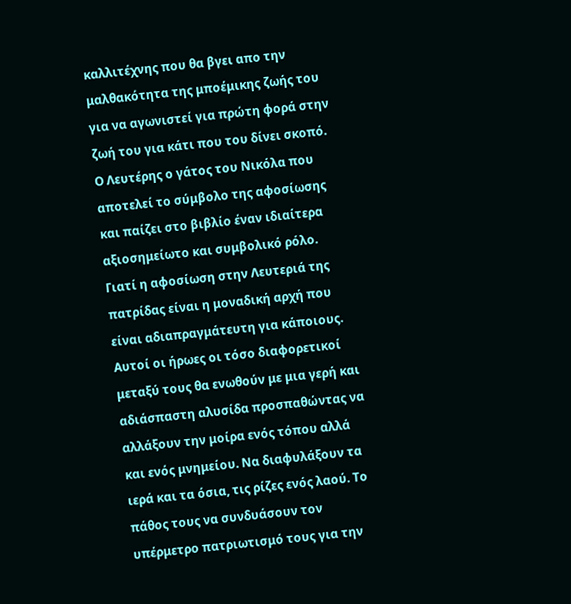καλλιτέχνης που θα βγει απο την μαλθακότητα της μποέμικης ζωής του για να αγωνιστεί για πρώτη φορά στην ζωή του για κάτι που του δίνει σκοπό. Ο Λευτέρης ο γάτος του Νικόλα που αποτελεί το σύμβολο της αφοσίωσης και παίζει στο βιβλίο έναν ιδιαίτερα αξιοσημείωτο και συμβολικό ρόλο. Γιατί η αφοσίωση στην Λευτεριά της πατρίδας είναι η μοναδική αρχή που είναι αδιαπραγμάτευτη για κάποιους. Αυτοί οι ήρωες οι τόσο διαφορετικοί μεταξύ τους θα ενωθούν με μια γερή και αδιάσπαστη αλυσίδα προσπαθώντας να αλλάξουν την μοίρα ενός τόπου αλλά και ενός μνημείου. Να διαφυλάξουν τα ιερά και τα όσια, τις ρίζες ενός λαού. Το πάθος τους να συνδυάσουν τον υπέρμετρο πατριωτισμό τους για την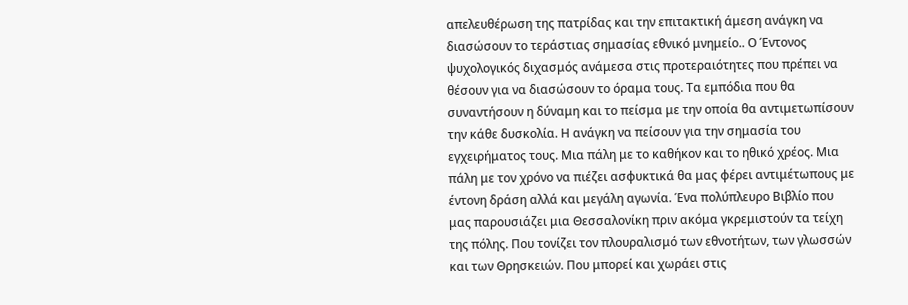απελευθέρωση της πατρίδας και την επιτακτική άμεση ανάγκη να διασώσουν το τεράστιας σημασίας εθνικό μνημείο.. Ο Έντονος ψυχολογικός διχασμός ανάμεσα στις προτεραιότητες που πρέπει να θέσουν για να διασώσουν το όραμα τους. Τα εμπόδια που θα συναντήσουν η δύναμη και το πείσμα με την οποία θα αντιμετωπίσουν την κάθε δυσκολία. Η ανάγκη να πείσουν για την σημασία του εγχειρήματος τους. Μια πάλη με το καθήκον και το ηθικό χρέος. Μια πάλη με τον χρόνο να πιέζει ασφυκτικά θα μας φέρει αντιμέτωπους με έντονη δράση αλλά και μεγάλη αγωνία. Ένα πολύπλευρο Βιβλίο που μας παρουσιάζει μια Θεσσαλονίκη πριν ακόμα γκρεμιστούν τα τείχη της πόλης. Που τονίζει τον πλουραλισμό των εθνοτήτων, των γλωσσών και των Θρησκειών. Που μπορεί και χωράει στις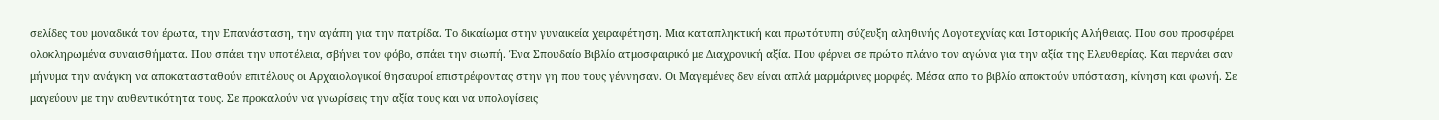σελίδες του μοναδικά τον έρωτα, την Επανάσταση, την αγάπη για την πατρίδα. Το δικαίωμα στην γυναικεία χειραφέτηση. Μια καταπληκτική και πρωτότυπη σύζευξη αληθινής Λογοτεχνίας και Ιστορικής Αλήθειας. Που σου προσφέρει ολοκληρωμένα συναισθήματα. Που σπάει την υποτέλεια, σβήνει τον φόβο, σπάει την σιωπή. Ένα Σπουδαίο Βιβλίο ατμοσφαιρικό με Διαχρονική αξία. Που φέρνει σε πρώτο πλάνο τον αγώνα για την αξία της Ελευθερίας. Και περνάει σαν μήνυμα την ανάγκη να αποκατασταθούν επιτέλους οι Αρχαιολογικοί θησαυροί επιστρέφοντας στην γη που τους γέννησαν. Οι Μαγεμένες δεν είναι απλά μαρμάρινες μορφές. Μέσα απο το βιβλίο αποκτούν υπόσταση, κίνηση και φωνή. Σε μαγεύουν με την αυθεντικότητα τους. Σε προκαλούν να γνωρίσεις την αξία τους και να υπολογίσεις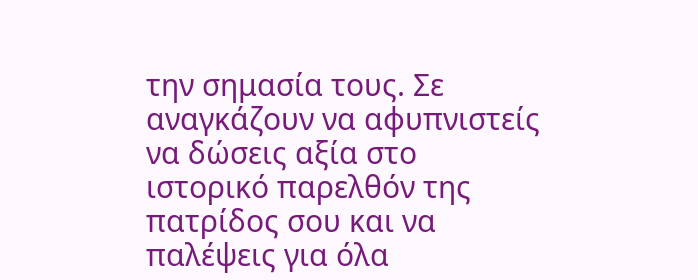την σημασία τους. Σε αναγκάζουν να αφυπνιστείς να δώσεις αξία στο ιστορικό παρελθόν της πατρίδος σου και να παλέψεις για όλα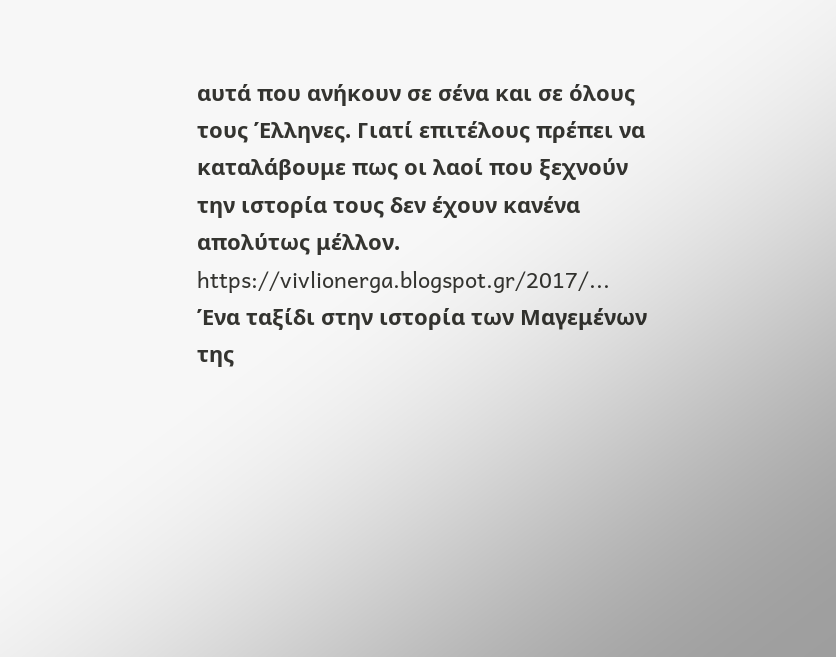αυτά που ανήκουν σε σένα και σε όλους τους Έλληνες. Γιατί επιτέλους πρέπει να καταλάβουμε πως οι λαοί που ξεχνούν την ιστορία τους δεν έχουν κανένα απολύτως μέλλον. https://vivlionerga.blogspot.gr/2017/...
Ένα ταξίδι στην ιστορία των Μαγεμένων της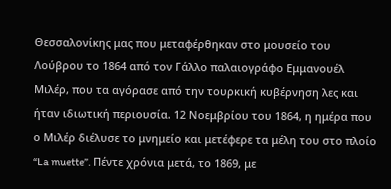Θεσσαλονίκης μας που μεταφέρθηκαν στο μουσείο του Λούβρου το 1864 από τον Γάλλο παλαιογράφο Εμμανουέλ Μιλέρ, που τα αγόρασε από την τουρκική κυβέρνηση λες και ήταν ιδιωτική περιουσία. 12 Νοεμβρίου του 1864, η ημέρα που ο Μιλέρ διέλυσε το μνημείο και μετέφερε τα μέλη του στο πλοίο “La muette”. Πέντε χρόνια μετά, το 1869, με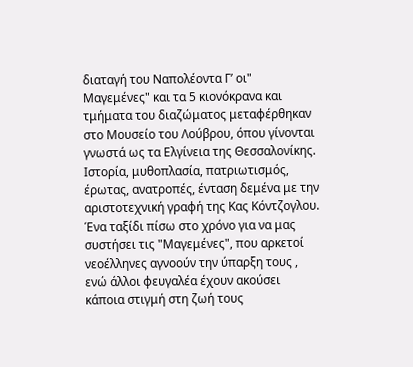διαταγή του Ναπολέοντα Γ’ οι" Μαγεμένες" και τα 5 κιονόκρανα και τμήματα του διαζώματος μεταφέρθηκαν στο Μουσείο του Λούβρου, όπου γίνονται γνωστά ως τα Ελγίνεια της Θεσσαλονίκης.
Ιστορία, μυθοπλασία, πατριωτισμός, έρωτας, ανατροπές, ένταση δεμένα με την αριστοτεχνική γραφή της Κας Κόντζογλου.
Ένα ταξίδι πίσω στο χρόνο για να μας συστήσει τις "Μαγεμένες", που αρκετοί νεοέλληνες αγνοούν την ύπαρξη τους , ενώ άλλοι φευγαλέα έχουν ακούσει κάποια στιγμή στη ζωή τους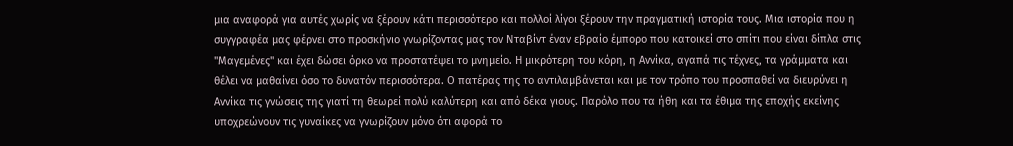μια αναφορά για αυτές χωρίς να ξέρουν κάτι περισσότερο και πολλοί λίγοι ξέρουν την πραγματική ιστορία τους. Μια ιστορία που η συγγραφέα μας φέρνει στο προσκήνιο γνωρίζοντας μας τον Νταβίντ έναν εβραίο έμπορο που κατοικεί στο σπίτι που είναι δίπλα στις "Μαγεμένες" και έχει δώσει όρκο να προστατέψει το μνημείο. Η μικρότερη του κόρη, η Αννίκα, αγαπά τις τέχνες, τα γράμματα και θέλει να μαθαίνει όσο το δυνατόν περισσότερα. Ο πατέρας της το αντιλαμβάνεται και με τον τρόπο του προσπαθεί να διευρύνει η Αννίκα τις γνώσεις της γιατί τη θεωρεί πολύ καλύτερη και από δέκα γιους. Παρόλο που τα ήθη και τα έθιμα της εποχής εκείνης υποχρεώνουν τις γυναίκες να γνωρίζουν μόνο ότι αφορά το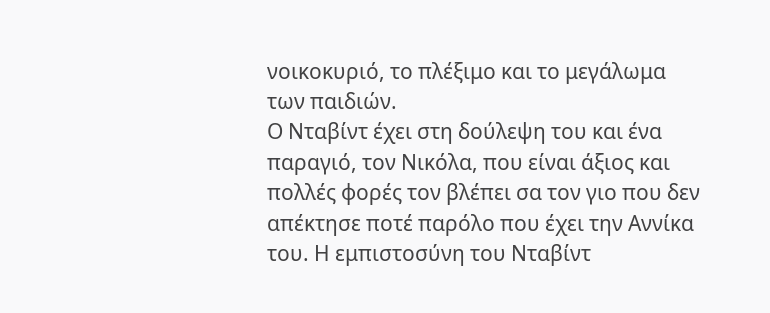νοικοκυριό, το πλέξιμο και το μεγάλωμα των παιδιών.
Ο Νταβίντ έχει στη δούλεψη του και ένα παραγιό, τον Νικόλα, που είναι άξιος και πολλές φορές τον βλέπει σα τον γιο που δεν απέκτησε ποτέ παρόλο που έχει την Αννίκα του. Η εμπιστοσύνη του Νταβίντ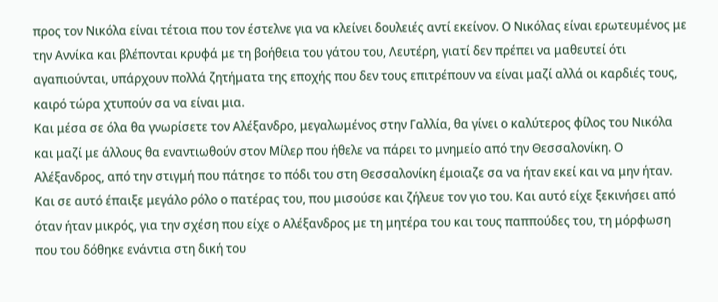προς τον Νικόλα είναι τέτοια που τον έστελνε για να κλείνει δουλειές αντί εκείνον. Ο Νικόλας είναι ερωτευμένος με την Αννίκα και βλέπονται κρυφά με τη βοήθεια του γάτου του, Λευτέρη, γιατί δεν πρέπει να μαθευτεί ότι αγαπιούνται, υπάρχουν πολλά ζητήματα της εποχής που δεν τους επιτρέπουν να είναι μαζί αλλά οι καρδιές τους, καιρό τώρα χτυπούν σα να είναι μια.
Και μέσα σε όλα θα γνωρίσετε τον Αλέξανδρο, μεγαλωμένος στην Γαλλία, θα γίνει ο καλύτερος φίλος του Νικόλα και μαζί με άλλους θα εναντιωθούν στον Μίλερ που ήθελε να πάρει το μνημείο από την Θεσσαλονίκη. Ο Αλέξανδρος, από την στιγμή που πάτησε το πόδι του στη Θεσσαλονίκη έμοιαζε σα να ήταν εκεί και να μην ήταν. Και σε αυτό έπαιξε μεγάλο ρόλο ο πατέρας του, που μισούσε και ζήλευε τον γιο του. Και αυτό είχε ξεκινήσει από όταν ήταν μικρός, για την σχέση που είχε ο Αλέξανδρος με τη μητέρα του και τους παππούδες του, τη μόρφωση που του δόθηκε ενάντια στη δική του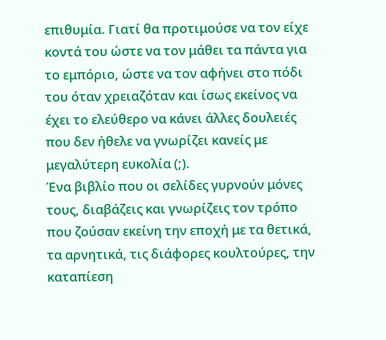επιθυμία. Γιατί θα προτιμούσε να τον είχε κοντά του ώστε να τον μάθει τα πάντα για το εμπόριο, ώστε να τον αφήνει στο πόδι του όταν χρειαζόταν και ίσως εκείνος να έχει το ελεύθερο να κάνει άλλες δουλειές που δεν ήθελε να γνωρίζει κανείς με μεγαλύτερη ευκολία (;).
Ένα βιβλίο που οι σελίδες γυρνούν μόνες τους, διαβάζεις και γνωρίζεις τον τρόπο που ζούσαν εκείνη την εποχή με τα θετικά, τα αρνητικά, τις διάφορες κουλτούρες, την καταπίεση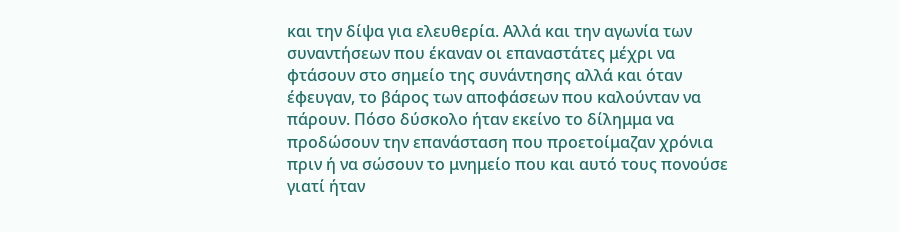και την δίψα για ελευθερία. Αλλά και την αγωνία των συναντήσεων που έκαναν οι επαναστάτες μέχρι να φτάσουν στο σημείο της συνάντησης αλλά και όταν έφευγαν, το βάρος των αποφάσεων που καλούνταν να πάρουν. Πόσο δύσκολο ήταν εκείνο το δίλημμα να προδώσουν την επανάσταση που προετοίμαζαν χρόνια πριν ή να σώσουν το μνημείο που και αυτό τους πονούσε γιατί ήταν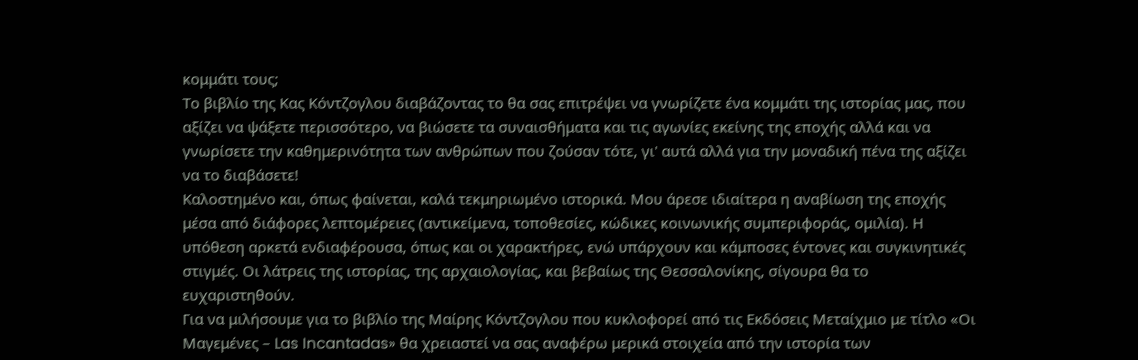κομμάτι τους;
Το βιβλίο της Κας Κόντζογλου διαβάζοντας το θα σας επιτρέψει να γνωρίζετε ένα κομμάτι της ιστορίας μας, που αξίζει να ψάξετε περισσότερο, να βιώσετε τα συναισθήματα και τις αγωνίες εκείνης της εποχής αλλά και να γνωρίσετε την καθημερινότητα των ανθρώπων που ζούσαν τότε, γι' αυτά αλλά για την μοναδική πένα της αξίζει να το διαβάσετε!
Καλοστημένο και, όπως φαίνεται, καλά τεκμηριωμένο ιστορικά. Μου άρεσε ιδιαίτερα η αναβίωση της εποχής μέσα από διάφορες λεπτομέρειες (αντικείμενα, τοποθεσίες, κώδικες κοινωνικής συμπεριφοράς, ομιλία). Η υπόθεση αρκετά ενδιαφέρουσα, όπως και οι χαρακτήρες, ενώ υπάρχουν και κάμποσες έντονες και συγκινητικές στιγμές. Οι λάτρεις της ιστορίας, της αρχαιολογίας, και βεβαίως της Θεσσαλονίκης, σίγουρα θα το ευχαριστηθούν.
Για να μιλήσουμε για το βιβλίο της Μαίρης Κόντζογλου που κυκλοφορεί από τις Εκδόσεις Μεταίχμιο με τίτλο «Οι Μαγεμένες – Las Incantadas» θα χρειαστεί να σας αναφέρω μερικά στοιχεία από την ιστορία των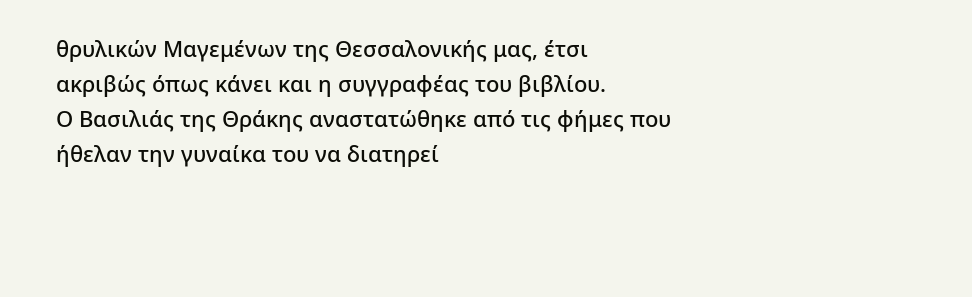θρυλικών Μαγεμένων της Θεσσαλονικής μας, έτσι ακριβώς όπως κάνει και η συγγραφέας του βιβλίου.
Ο Βασιλιάς της Θράκης αναστατώθηκε από τις φήμες που ήθελαν την γυναίκα του να διατηρεί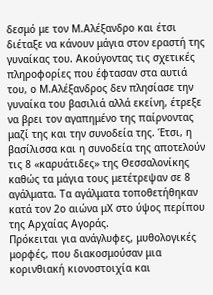δεσμό με τον Μ.Αλέξανδρο και έτσι διέταξε να κάνουν μάγια στον εραστή της γυναίκας του. Ακούγοντας τις σχετικές πληροφορίες που έφτασαν στα αυτιά του, ο Μ.Αλέξανδρος δεν πλησίασε την γυναίκα του βασιλιά αλλά εκείνη, έτρεξε να βρει τον αγαπημένο της παίρνοντας μαζί της και την συνοδεία της. Έτσι, η βασίλισσα και η συνοδεία της αποτελούν τις 8 «καρυάτιδες» της Θεσσαλονίκης καθώς τα μάγια τους μετέτρεψαν σε 8 αγάλματα. Τα αγάλματα τοποθετήθηκαν κατά τον 2ο αιώνα μΧ στο ύψος περίπου της Αρχαίας Αγοράς.
Πρόκειται για ανάγλυφες, μυθολογικές μορφές, που διακοσμούσαν μια κορινθιακή κιονοστοιχία και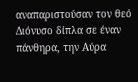αναπαριστούσαν τον θεό Διόνυσο δίπλα σε έναν πάνθηρα, την Αύρα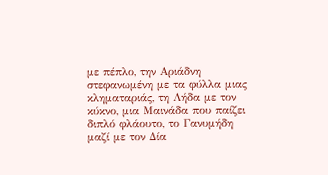με πέπλο, την Αριάδνη στεφανωμένη με τα φύλλα μιας κληματαριάς, τη Λήδα με τον κύκνο, μια Μαινάδα που παίζει διπλό φλάουτο, το Γανυμήδη μαζί με τον Δία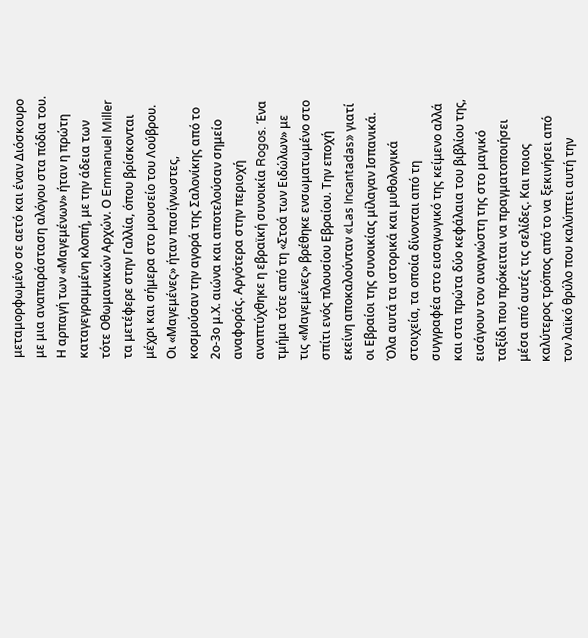μεταμορφωμένο σε αετό και έναν Διόσκουρο με μια αναπαράσταση αλόγου στα πόδια του. Η αρπαγή των «Μαγεμένων» ήταν η πρώτη καταγεγραμμένη κλοπή, με την άδεια των τότε Οθωμανικών Αρχών. Ο Emmanuel Miller τα μετέφερε στην Γαλλία, όπου βρίσκονται μέχρι και σήμερα στο μουσείο του Λούβρου.
Οι «Μαγεμένες» ήταν πασίγνωστες, κοσμούσαν την αγορά της Σαλονίκης από το 2ο-3ο μ.Χ. αιώνα και αποτελούσαν σημείο αναφοράς. Αργότερα στην περιοχή αναπτύχθηκε η εβραϊκή συνοικία Rogos. Ένα τμήμα τότε από τη «Στοά των Ειδώλων» με τις «Μαγεμένες» βρέθηκε ενσωματωμένο στο σπίτι ενός πλουσίου Εβραίου. Την εποχή εκείνη αποκαλούνταν «Las Incantadas» γιατί οι Εβραίοι της συνοικίας μίλαγαν Ισπανικά.
Όλα αυτά τα ιστορικά και μυθολογικά στοιχεία, τα οποία δίνονται από τη συγγραφέα στο εισαγωγικό της κείμενο αλλά και στα πρώτα δύο κεφάλαια του βιβλίου της, εισάγουν τον αναγνώστη της στο μαγικό ταξίδι που πρόκειται να πραγματοποιήσει μέσα από αυτές τις σελίδες. Και ποιος καλύτερος τρόπος από το να ξεκινήσει από τον λαϊκό θρύλο που καλύπτει αυτή την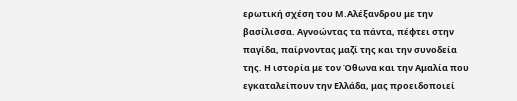ερωτική σχέση του Μ.Αλέξανδρου με την βασίλισσα. Αγνοώντας τα πάντα, πέφτει στην παγίδα, παίρνοντας μαζί της και την συνοδεία της. Η ιστορία με τον Όθωνα και την Αμαλία που εγκαταλείπουν την Ελλάδα, μας προειδοποιεί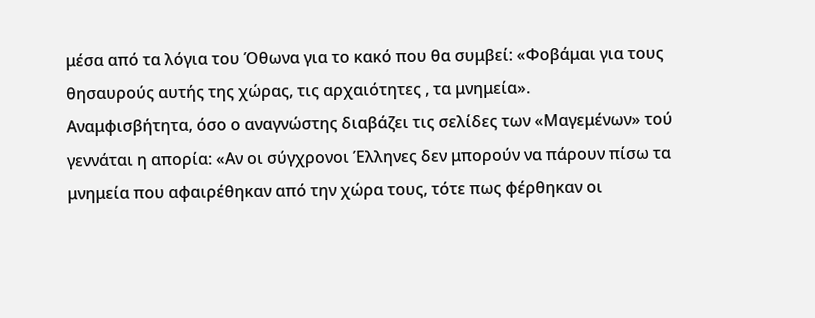μέσα από τα λόγια του Όθωνα για το κακό που θα συμβεί: «Φοβάμαι για τους θησαυρούς αυτής της χώρας, τις αρχαιότητες , τα μνημεία».
Αναμφισβήτητα, όσο ο αναγνώστης διαβάζει τις σελίδες των «Μαγεμένων» τού γεννάται η απορία: «Αν οι σύγχρονοι Έλληνες δεν μπορούν να πάρουν πίσω τα μνημεία που αφαιρέθηκαν από την χώρα τους, τότε πως φέρθηκαν οι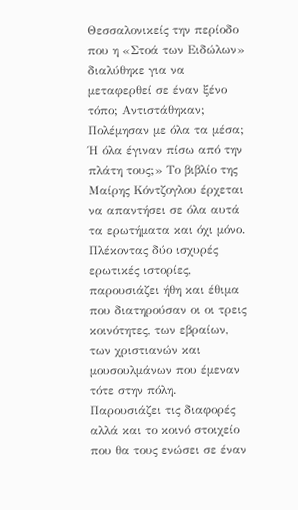Θεσσαλονικείς την περίοδο που η «Στοά των Ειδώλων» διαλύθηκε για να μεταφερθεί σε έναν ξένο τόπο; Αντιστάθηκαν; Πολέμησαν με όλα τα μέσα; Ή όλα έγιναν πίσω από την πλάτη τους;» Το βιβλίο της Μαίρης Κόντζογλου έρχεται να απαντήσει σε όλα αυτά τα ερωτήματα και όχι μόνο. Πλέκοντας δύο ισχυρές ερωτικές ιστορίες, παρουσιάζει ήθη και έθιμα που διατηρούσαν οι οι τρεις κοινότητες, των εβραίων, των χριστιανών και μουσουλμάνων που έμεναν τότε στην πόλη. Παρουσιάζει τις διαφορές αλλά και το κοινό στοιχείο που θα τους ενώσει σε έναν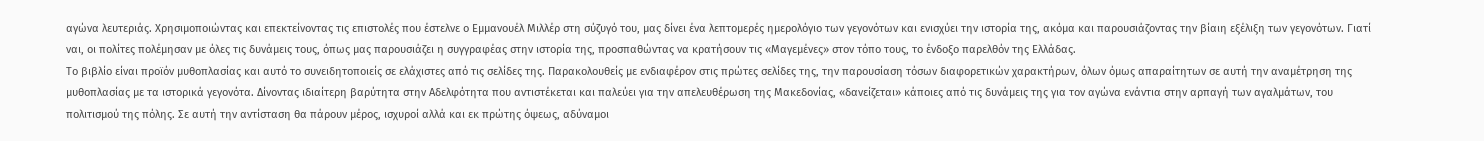αγώνα λευτεριάς. Χρησιμοποιώντας και επεκτείνοντας τις επιστολές που έστελνε ο Εμμανουέλ Μιλλέρ στη σύζυγό του, μας δίνει ένα λεπτομερές ημερολόγιο των γεγονότων και ενισχύει την ιστορία της, ακόμα και παρουσιάζοντας την βίαιη εξέλιξη των γεγονότων. Γιατί ναι, οι πολίτες πολέμησαν με όλες τις δυνάμεις τους, όπως μας παρουσιάζει η συγγραφέας στην ιστορία της, προσπαθώντας να κρατήσουν τις «Μαγεμένες» στον τόπο τους, το ένδοξο παρελθόν της Ελλάδας.
Το βιβλίο είναι προϊόν μυθοπλασίας και αυτό το συνειδητοποιείς σε ελάχιστες από τις σελίδες της. Παρακολουθείς με ενδιαφέρον στις πρώτες σελίδες της, την παρουσίαση τόσων διαφορετικών χαρακτήρων, όλων όμως απαραίτητων σε αυτή την αναμέτρηση της μυθοπλασίας με τα ιστορικά γεγονότα. Δίνοντας ιδιαίτερη βαρύτητα στην Αδελφότητα που αντιστέκεται και παλεύει για την απελευθέρωση της Μακεδονίας, «δανείζεται» κάποιες από τις δυνάμεις της για τον αγώνα ενάντια στην αρπαγή των αγαλμάτων, του πολιτισμού της πόλης. Σε αυτή την αντίσταση θα πάρουν μέρος, ισχυροί αλλά και εκ πρώτης όψεως, αδύναμοι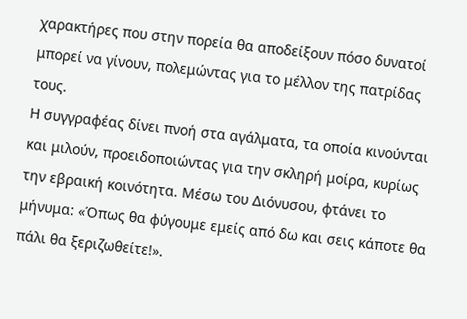χαρακτήρες που στην πορεία θα αποδείξουν πόσο δυνατοί μπορεί να γίνουν, πολεμώντας για το μέλλον της πατρίδας τους.
Η συγγραφέας δίνει πνοή στα αγάλματα, τα οποία κινούνται και μιλούν, προειδοποιώντας για την σκληρή μοίρα, κυρίως την εβραική κοινότητα. Μέσω του Διόνυσου, φτάνει το μήνυμα: «Όπως θα φύγουμε εμείς από δω και σεις κάποτε θα πάλι θα ξεριζωθείτε!».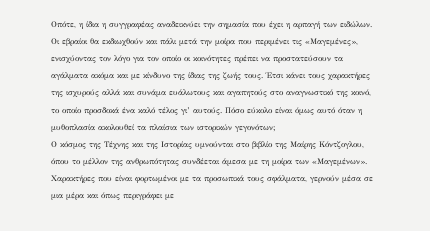Οπότε, η ίδια η συγγραφέας αναδεικνύει την σημασία που έχει η αρπαγή των ειδώλων. Οι εβραίοι θα εκδιωχθούν και πάλι μετά την μοίρα που περιμένει τις «Μαγεμένες», ενισχύοντας τον λόγο για τον οποίο οι κοινότητες πρέπει να προστατεύσουν τα αγάλματα ακόμα και με κίνδυνο της ίδιας της ζωής τους. Έτσι κάνει τους χαρακτήρες της ισχυρούς αλλά και συνάμα ευάλωτους και αγαπητούς στο αναγνωστικό της κοινό, το οποίο προσδοκά ένα καλό τέλος γι’ αυτούς. Πόσο εύκολο είναι όμως αυτό όταν η μυθοπλασία ακολουθεί τα πλαίσια των ιστορικών γεγονότων;
Ο κόσμος της Τέχνης και της Ιστορίας υμνούνται στο βιβλίο της Μαίρης Κόντζογλου,
όπου το μέλλον της ανθρωπότητας συνδέεται άμεσα με τη μοίρα των «Μαγεμένων».
Χαρακτήρες που είναι φορτωμένοι με τα προσωπικά τους σφάλματα, γερνούν μέσα σε μια μέρα και όπως περιγράφει με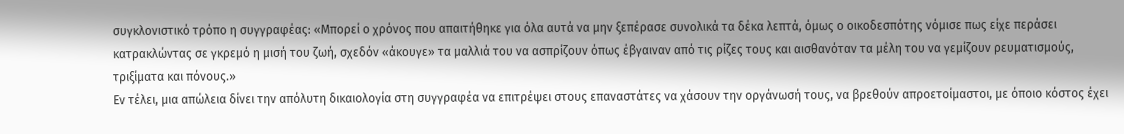συγκλονιστικό τρόπο η συγγραφέας: «Μπορεί ο χρόνος που απαιτήθηκε για όλα αυτά να μην ξεπέρασε συνολικά τα δέκα λεπτά, όμως ο οικοδεσπότης νόμισε πως είχε περάσει κατρακλώντας σε γκρεμό η μισή του ζωή, σχεδόν «άκουγε» τα μαλλιά του να ασπρίζουν όπως έβγαιναν από τις ρίζες τους και αισθανόταν τα μέλη του να γεμίζουν ρευματισμούς, τριξίματα και πόνους.»
Εν τέλει, μια απώλεια δίνει την απόλυτη δικαιολογία στη συγγραφέα να επιτρέψει στους επαναστάτες να χάσουν την οργάνωσή τους, να βρεθούν απροετοίμαστοι, με όποιο κόστος έχει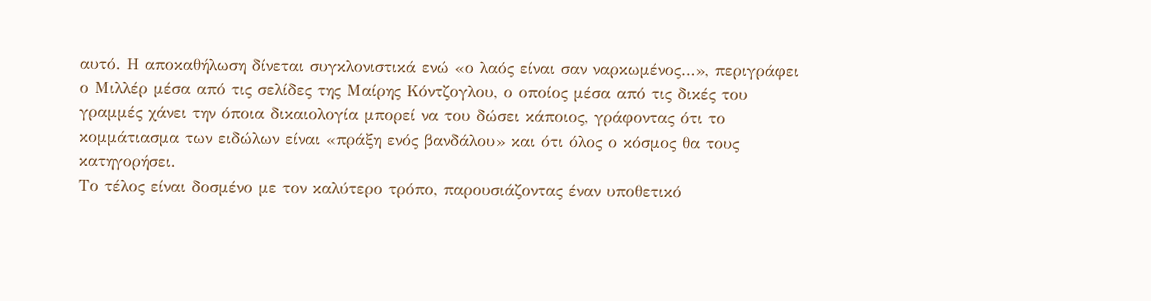αυτό. Η αποκαθήλωση δίνεται συγκλονιστικά ενώ «ο λαός είναι σαν ναρκωμένος…», περιγράφει ο Μιλλέρ μέσα από τις σελίδες της Μαίρης Κόντζογλου, ο οποίος μέσα από τις δικές του γραμμές χάνει την όποια δικαιολογία μπορεί να του δώσει κάποιος, γράφοντας ότι το κομμάτιασμα των ειδώλων είναι «πράξη ενός βανδάλου» και ότι όλος ο κόσμος θα τους κατηγορήσει.
Το τέλος είναι δοσμένο με τον καλύτερο τρόπο, παρουσιάζοντας έναν υποθετικό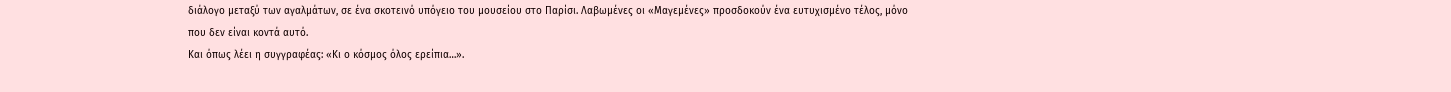διάλογο μεταξύ των αγαλμάτων, σε ένα σκοτεινό υπόγειο του μουσείου στο Παρίσι. Λαβωμένες οι «Μαγεμένες» προσδοκούν ένα ευτυχισμένο τέλος, μόνο που δεν είναι κοντά αυτό.
Και όπως λέει η συγγραφέας: «Κι ο κόσμος όλος ερείπια…».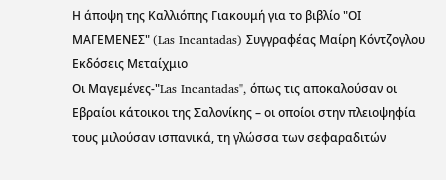Η άποψη της Καλλιόπης Γιακουμή για το βιβλίο "ΟΙ ΜΑΓΕΜΕΝΕΣ" (Las Incantadas) Συγγραφέας Μαίρη Κόντζογλου Εκδόσεις Μεταίχμιο
Οι Μαγεμένες-"Las Incantadas", όπως τις αποκαλούσαν οι Εβραίοι κάτοικοι της Σαλονίκης – οι οποίοι στην πλειοψηφία τους μιλούσαν ισπανικά, τη γλώσσα των σεφαραδιτών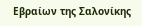Εβραίων της Σαλονίκης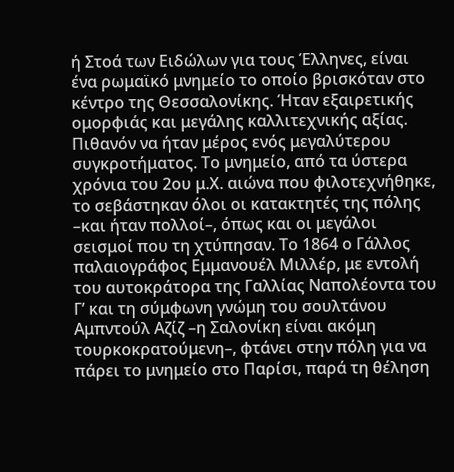ή Στοά των Ειδώλων για τους Έλληνες, είναι ένα ρωμαϊκό μνημείο το οποίο βρισκόταν στο κέντρο της Θεσσαλονίκης. Ήταν εξαιρετικής ομορφιάς και μεγάλης καλλιτεχνικής αξίας. Πιθανόν να ήταν μέρος ενός μεγαλύτερου συγκροτήματος. Το μνημείο, από τα ύστερα χρόνια του 2ου μ.Χ. αιώνα που φιλοτεχνήθηκε, το σεβάστηκαν όλοι οι κατακτητές της πόλης –και ήταν πολλοί–, όπως και οι μεγάλοι σεισμοί που τη χτύπησαν. Το 1864 ο Γάλλος παλαιογράφος Εμμανουέλ Μιλλέρ, με εντολή του αυτοκράτορα της Γαλλίας Ναπολέοντα του Γ’ και τη σύμφωνη γνώμη του σουλτάνου Αμπντούλ Αζίζ –η Σαλονίκη είναι ακόμη τουρκοκρατούμενη–, φτάνει στην πόλη για να πάρει το μνημείο στο Παρίσι, παρά τη θέληση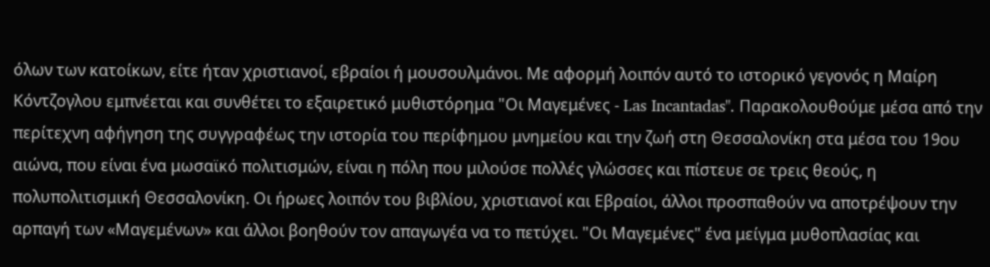όλων των κατοίκων, είτε ήταν χριστιανοί, εβραίοι ή μουσουλμάνοι. Με αφορμή λοιπόν αυτό το ιστορικό γεγονός η Μαίρη Κόντζογλου εμπνέεται και συνθέτει το εξαιρετικό μυθιστόρημα "Οι Μαγεμένες - Las Incantadas". Παρακολουθούμε μέσα από την περίτεχνη αφήγηση της συγγραφέως την ιστορία του περίφημου μνημείου και την ζωή στη Θεσσαλονίκη στα μέσα του 19ου αιώνα, που είναι ένα μωσαϊκό πολιτισμών, είναι η πόλη που μιλούσε πολλές γλώσσες και πίστευε σε τρεις θεούς, η πολυπολιτισμική Θεσσαλονίκη. Οι ήρωες λοιπόν του βιβλίου, χριστιανοί και Εβραίοι, άλλοι προσπαθούν να αποτρέψουν την αρπαγή των «Μαγεμένων» και άλλοι βοηθούν τον απαγωγέα να το πετύχει. "Οι Μαγεμένες" ένα μείγμα μυθοπλασίας και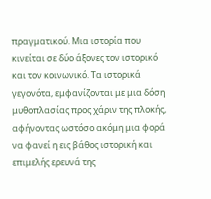πραγματικού. Μια ιστορία που κινείται σε δύο άξονες τον ιστορικό και τον κοινωνικό. Τα ιστορικά γεγονότα, εμφανίζονται με μια δόση μυθοπλασίας προς χάριν της πλοκής, αφήνοντας ωστόσο ακόμη μια φορά να φανεί η εις βάθος ιστορική και επιμελής ερευνά της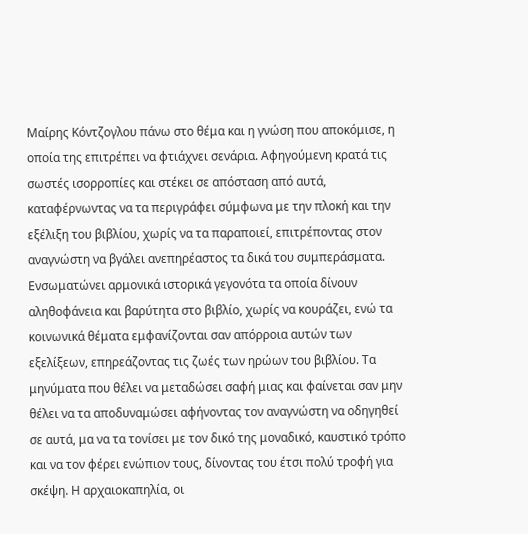Μαίρης Κόντζογλου πάνω στο θέμα και η γνώση που αποκόμισε, η οποία της επιτρέπει να φτιάχνει σενάρια. Αφηγούμενη κρατά τις σωστές ισορροπίες και στέκει σε απόσταση από αυτά, καταφέρνωντας να τα περιγράφει σύμφωνα με την πλοκή και την εξέλιξη του βιβλίου, χωρίς να τα παραποιεί, επιτρέποντας στον αναγνώστη να βγάλει ανεπηρέαστος τα δικά του συμπεράσματα. Ενσωματώνει αρμονικά ιστορικά γεγονότα τα οποία δίνουν αληθοφάνεια και βαρύτητα στο βιβλίο, χωρίς να κουράζει, ενώ τα κοινωνικά θέματα εμφανίζονται σαν απόρροια αυτών των εξελίξεων, επηρεάζοντας τις ζωές των ηρώων του βιβλίου. Τα μηνύματα που θέλει να μεταδώσει σαφή μιας και φαίνεται σαν μην θέλει να τα αποδυναμώσει αφήνοντας τον αναγνώστη να οδηγηθεί σε αυτά, μα να τα τονίσει με τον δικό της μοναδικό, καυστικό τρόπο και να τον φέρει ενώπιον τους, δίνοντας του έτσι πολύ τροφή για σκέψη. Η αρχαιοκαπηλία, οι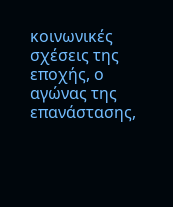κοινωνικές σχέσεις της εποχής, ο αγώνας της επανάστασης,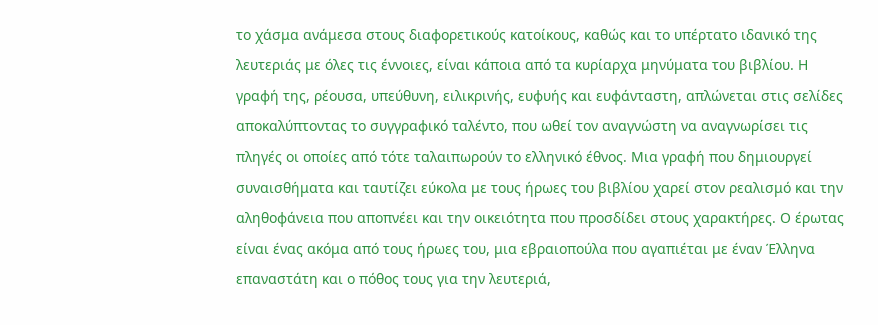το χάσμα ανάμεσα στους διαφορετικούς κατοίκους, καθώς και το υπέρτατο ιδανικό της λευτεριάς με όλες τις έννοιες, είναι κάποια από τα κυρίαρχα μηνύματα του βιβλίου. Η γραφή της, ρέουσα, υπεύθυνη, ειλικρινής, ευφυής και ευφάνταστη, απλώνεται στις σελίδες αποκαλύπτοντας το συγγραφικό ταλέντο, που ωθεί τον αναγνώστη να αναγνωρίσει τις πληγές οι οποίες από τότε ταλαιπωρούν το ελληνικό έθνος. Μια γραφή που δημιουργεί συναισθήματα και ταυτίζει εύκολα με τους ήρωες του βιβλίου χαρεί στον ρεαλισμό και την αληθοφάνεια που αποπνέει και την οικειότητα που προσδίδει στους χαρακτήρες. Ο έρωτας είναι ένας ακόμα από τους ήρωες του, μια εβραιοπούλα που αγαπιέται με έναν Έλληνα επαναστάτη και ο πόθος τους για την λευτεριά,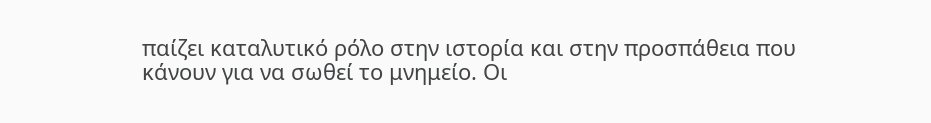παίζει καταλυτικό ρόλο στην ιστορία και στην προσπάθεια που κάνουν για να σωθεί το μνημείο. Οι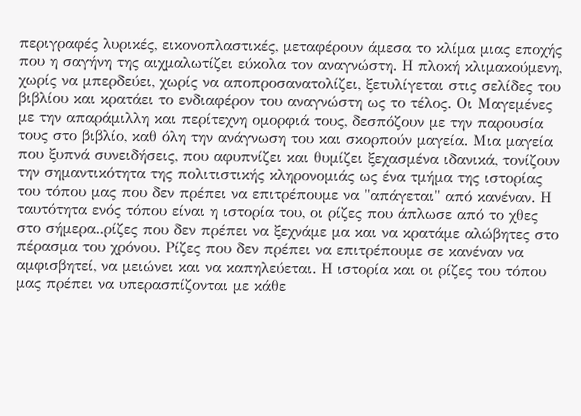περιγραφές λυρικές, εικονοπλαστικές, μεταφέρουν άμεσα το κλίμα μιας εποχής που η σαγήνη της αιχμαλωτίζει εύκολα τον αναγνώστη. Η πλοκή κλιμακούμενη, χωρίς να μπερδεύει, χωρίς να αποπροσανατολίζει, ξετυλίγεται στις σελίδες του βιβλίου και κρατάει το ενδιαφέρον του αναγνώστη ως το τέλος. Οι Μαγεμένες με την απαράμιλλη και περίτεχνη ομορφιά τους, δεσπόζουν με την παρουσία τους στο βιβλίο, καθ όλη την ανάγνωση του και σκορπούν μαγεία. Μια μαγεία που ξυπνά συνειδήσεις, που αφυπνίζει και θυμίζει ξεχασμένα ιδανικά, τονίζουν την σημαντικότητα της πολιτιστικής κληρονομιάς ως ένα τμήμα της ιστορίας του τόπου μας που δεν πρέπει να επιτρέπουμε να "απάγεται" από κανέναν. Η ταυτότητα ενός τόπου είναι η ιστορία του, οι ρίζες που άπλωσε από το χθες στο σήμερα..ρίζες που δεν πρέπει να ξεχνάμε μα και να κρατάμε αλώβητες στο πέρασμα του χρόνου. Ρίζες που δεν πρέπει να επιτρέπουμε σε κανέναν να αμφισβητεί, να μειώνει και να καπηλεύεται. Η ιστορία και οι ρίζες του τόπου μας πρέπει να υπερασπίζονται με κάθε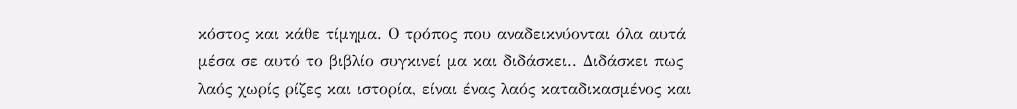κόστος και κάθε τίμημα. Ο τρόπος που αναδεικνύονται όλα αυτά μέσα σε αυτό το βιβλίο συγκινεί μα και διδάσκει.. Διδάσκει πως λαός χωρίς ρίζες και ιστορία, είναι ένας λαός καταδικασμένος και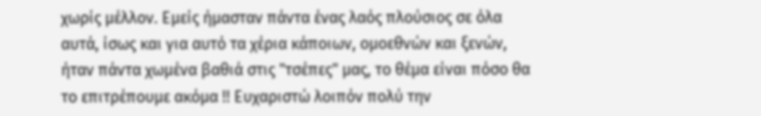χωρίς μέλλον. Εμείς ήμασταν πάντα ένας λαός πλούσιος σε όλα αυτά, ίσως και για αυτό τα χέρια κάποιων, ομοεθνών και ξενών, ήταν πάντα χωμένα βαθιά στις "τσέπες" μας, το θέμα είναι πόσο θα το επιτρέπουμε ακόμα !! Ευχαριστώ λοιπόν πολύ την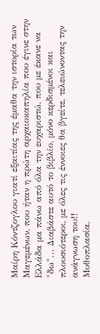Μαίρη Κόντζογλου γιατί εξαιτίας της έμαθα την ιστορία των Μαγεμένων, που ήταν η πρώτη αρχαιοκαπηλία που έγινε στην Ελλάδα μα πάνω από όλα την ευχαριστώ, που με έκανε να "δω"... Διαβάστε αυτό το βιβλίο, μόνο κερδισμένοι και πλουσιότεροι, με όλες τις έννοιες θα βγείτε, τελειώνοντας την ανάγνωση του!!
Μυθοπλασία,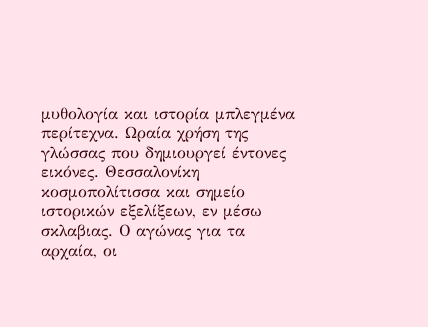μυθολογία και ιστορία μπλεγμένα περίτεχνα. Ωραία χρήση της γλώσσας που δημιουργεί έντονες εικόνες. Θεσσαλονίκη κοσμοπολίτισσα και σημείο ιστορικών εξελίξεων, εν μέσω σκλαβιας. Ο αγώνας για τα αρχαία, οι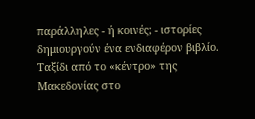παράλληλες - ή κοινές; - ιστορίες δημιουργούν ένα ενδιαφέρον βιβλίο. Ταξίδι από το «κέντρο» της Μακεδονίας στο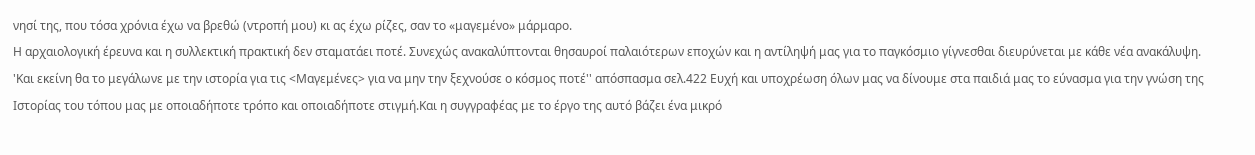νησί της, που τόσα χρόνια έχω να βρεθώ (ντροπή μου) κι ας έχω ρίζες, σαν το «μαγεμένο» μάρμαρο.
Η αρχαιολογική έρευνα και η συλλεκτική πρακτική δεν σταματάει ποτέ. Συνεχώς ανακαλύπτονται θησαυροί παλαιότερων εποχών και η αντίληψή μας για το παγκόσμιο γίγνεσθαι διευρύνεται με κάθε νέα ανακάλυψη.
'Και εκείνη θα το μεγάλωνε με την ιστορία για τις <Μαγεμένες> για να μην την ξεχνούσε ο κόσμος ποτέ'' απόσπασμα σελ.422 Ευχή και υποχρέωση όλων μας να δίνουμε στα παιδιά μας το εύνασμα για την γνώση της Ιστορίας του τόπου μας με οποιαδήποτε τρόπο και οποιαδήποτε στιγμή.Και η συγγραφέας με το έργο της αυτό βάζει ένα μικρό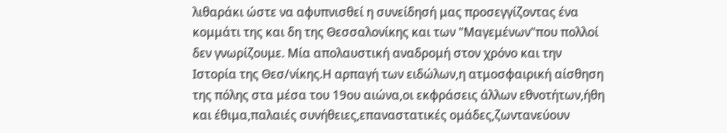λιθαράκι ώστε να αφυπνισθεί η συνείδησή μας προσεγγίζοντας ένα κομμάτι της και δη της Θεσσαλονίκης και των "Μαγεμένων"που πολλοί δεν γνωρίζουμε. Μία απολαυστική αναδρομή στον χρόνο και την Ιστορία της Θεσ/νίκης.Η αρπαγή των ειδώλων,η ατμοσφαιρική αίσθηση της πόλης στα μέσα του 19ου αιώνα,οι εκφράσεις άλλων εθνοτήτων,ήθη και έθιμα,παλαιές συνήθειες,επαναστατικές ομάδες,ζωντανεύουν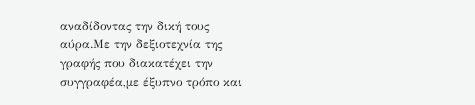αναδίδοντας την δική τους αύρα.Με την δεξιοτεχνία της γραφής που διακατέχει την συγγραφέα,με έξυπνο τρόπο και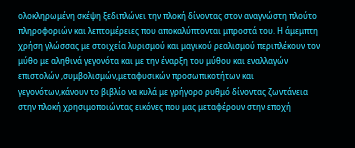ολοκληρωμένη σκέψη ξεδιπλώνει την πλοκή δίνοντας στον αναγνώστη πλούτο πληροφοριών και λεπτομέρειες που αποκαλύπτονται μπροστά του. Η άμεμπτη χρήση γλώσσας με στοιχεία λυρισμού και μαγικού ρεαλισμού περιπλέκουν τον μύθο με αληθινά γεγονότα και με την έναρξη του μύθου και εναλλαγών επιστολών ,συμβολισμών,μεταφυσικών προσωπικοτήτων και γεγονότων,κάνουν το βιβλίο να κυλά με γρήγορο ρυθμό δίνοντας ζωντάνεια στην πλοκή χρησιμοποιώντας εικόνες που μας μεταφέρουν στην εποχή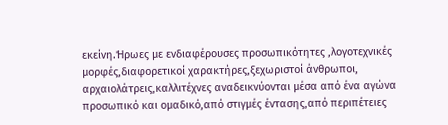εκείνη.Ήρωες με ενδιαφέρουσες προσωπικότητες ,λογοτεχνικές μορφές,διαφορετικοί χαρακτήρες,ξεχωριστοί άνθρωποι, αρχαιολάτρεις,καλλιτέχνες αναδεικνύονται μέσα από ένα αγώνα προσωπικό και ομαδικό,από στιγμές έντασης,από περιπέτειες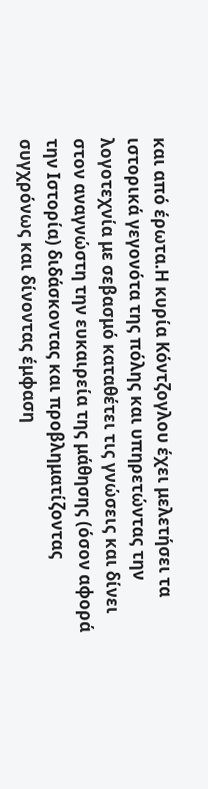και από έρωτα.Η κυρία Κόντζογλου έχει μελετήσει τα ιστορικά γεγονότα της πόλης και υπηρετώντας την λογοτεχνία με σεβασμό καταθέτει τις γνώσεις και δίνει στον αναγνώστη την ευκαιρεία της μάθησης (όσον αφορά την Ιστορία) διδάσκοντας και προβληματίζοντας συγχρόνως και δίνοντας έμφαση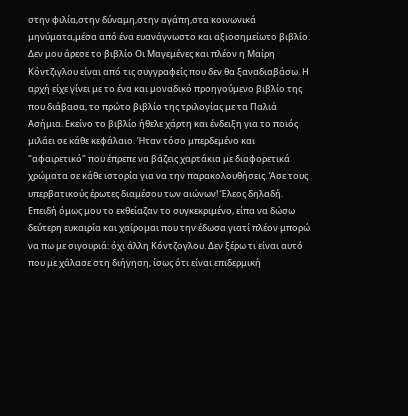στην φιλία,στην δύναμη,στην αγάπη,στα κοινωνικά μηνύματα,μέσα από ένα ευανάγνωστο και αξιοσημείωτο βιβλίο.
Δεν μου άρεσε το βιβλίο Οι Μαγεμένες και πλέον η Μαίρη Κόντζιγλου είναι από τις συγγραφείς που δεν θα ξαναδιαβάσω. Η αρχή είχε γίνει με το ένα και μοναδικό προηγούμενο βιβλίο της που διάβασα, το πρώτο βιβλίο της τριλογίας με τα Παλιά Ασήμια. Εκείνο το βιβλίο ήθελε χάρτη και ένδειξη για το ποιός μιλάει σε κάθε κεφάλαιο. Ήταν τόσο μπερδεμένο και "αφαιρετικό" που έπρεπε να βάζεις χαρτάκια με διαφορετικά χρώματα σε κάθε ιστορία για να την παρακολουθήσεις. Άσε τους υπερβατικούς έρωτες διαμέσου των αιώνων! Έλεος δηλαδή. Επειδή όμως μου το εκθείαζαν το συγκεκριμένο, είπα να δώσω δεύτερη ευκαιρία και χαίρομαι που την έδωσα γιατί πλέον μπορώ να πω με σιγουριά: όχι άλλη Κόντζογλου. Δεν ξέρω τι είναι αυτό που με χάλασε στη διήγηση, ίσως ότι είναι επιδερμική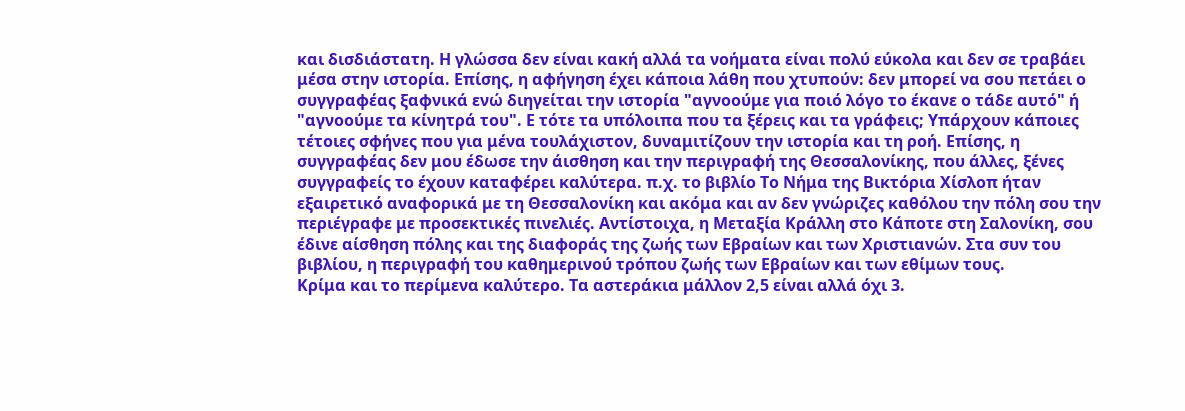και δισδιάστατη. Η γλώσσα δεν είναι κακή αλλά τα νοήματα είναι πολύ εύκολα και δεν σε τραβάει μέσα στην ιστορία. Επίσης, η αφήγηση έχει κάποια λάθη που χτυπούν: δεν μπορεί να σου πετάει ο συγγραφέας ξαφνικά ενώ διηγείται την ιστορία "αγνοούμε για ποιό λόγο το έκανε ο τάδε αυτό" ή "αγνοούμε τα κίνητρά του". Ε τότε τα υπόλοιπα που τα ξέρεις και τα γράφεις; Υπάρχουν κάποιες τέτοιες σφήνες που για μένα τουλάχιστον, δυναμιτίζουν την ιστορία και τη ροή. Επίσης, η συγγραφέας δεν μου έδωσε την άισθηση και την περιγραφή της Θεσσαλονίκης, που άλλες, ξένες συγγραφείς το έχουν καταφέρει καλύτερα. π.χ. το βιβλίο Το Νήμα της Βικτόρια Χίσλοπ ήταν εξαιρετικό αναφορικά με τη Θεσσαλονίκη και ακόμα και αν δεν γνώριζες καθόλου την πόλη σου την περιέγραφε με προσεκτικές πινελιές. Αντίστοιχα, η Μεταξία Κράλλη στο Κάποτε στη Σαλονίκη, σου έδινε αίσθηση πόλης και της διαφοράς της ζωής των Εβραίων και των Χριστιανών. Στα συν του βιβλίου, η περιγραφή του καθημερινού τρόπου ζωής των Εβραίων και των εθίμων τους.
Κρίμα και το περίμενα καλύτερο. Τα αστεράκια μάλλον 2,5 είναι αλλά όχι 3.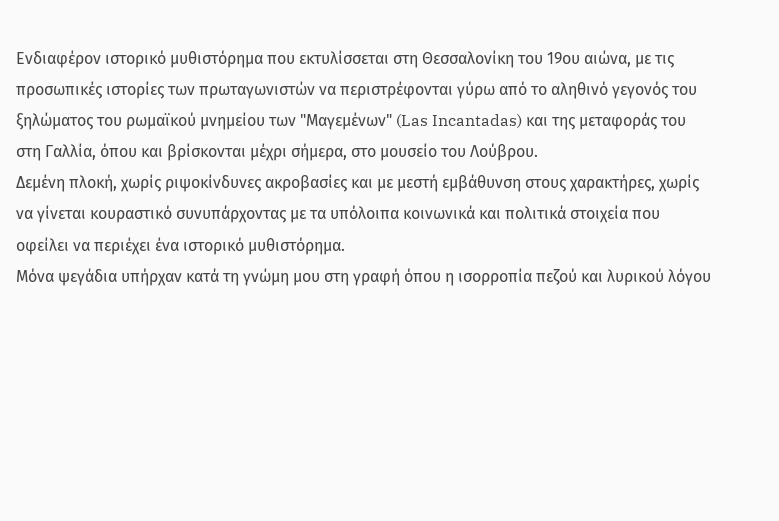Ενδιαφέρον ιστορικό μυθιστόρημα που εκτυλίσσεται στη Θεσσαλονίκη του 19ου αιώνα, με τις προσωπικές ιστορίες των πρωταγωνιστών να περιστρέφονται γύρω από το αληθινό γεγονός τoυ ξηλώματος του ρωμαϊκού μνημείου των "Μαγεμένων" (Las Incantadas) και της μεταφοράς του στη Γαλλία, όπου και βρίσκονται μέχρι σήμερα, στο μουσείο του Λούβρου.
Δεμένη πλοκή, χωρίς ριψοκίνδυνες ακροβασίες και με μεστή εμβάθυνση στους χαρακτήρες, χωρίς να γίνεται κουραστικό συνυπάρχοντας με τα υπόλοιπα κοινωνικά και πολιτικά στοιχεία που οφείλει να περιέχει ένα ιστορικό μυθιστόρημα.
Μόνα ψεγάδια υπήρχαν κατά τη γνώμη μου στη γραφή όπου η ισορροπία πεζού και λυρικού λόγου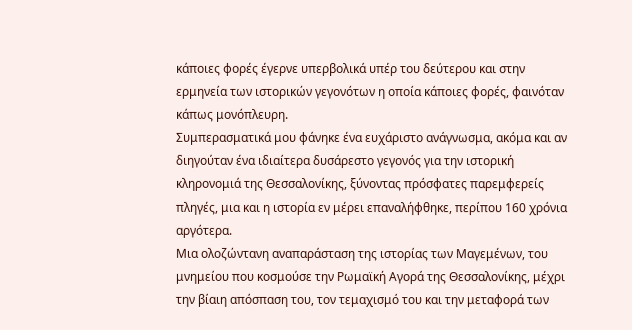κάποιες φορές έγερνε υπερβολικά υπέρ του δεύτερου και στην ερμηνεία των ιστορικών γεγονότων η οποία κάποιες φορές, φαινόταν κάπως μονόπλευρη.
Συμπερασματικά μου φάνηκε ένα ευχάριστο ανάγνωσμα, ακόμα και αν διηγούταν ένα ιδιαίτερα δυσάρεστο γεγονός για την ιστορική κληρονομιά της Θεσσαλονίκης, ξύνοντας πρόσφατες παρεμφερείς πληγές, μια και η ιστορία εν μέρει επαναλήφθηκε, περίπου 160 χρόνια αργότερα.
Μια ολοζώντανη αναπαράσταση της ιστορίας των Μαγεμένων, του μνημείου που κοσμούσε την Ρωμαϊκή Αγορά της Θεσσαλονίκης, μέχρι την βίαιη απόσπαση του, τον τεμαχισμό του και την μεταφορά των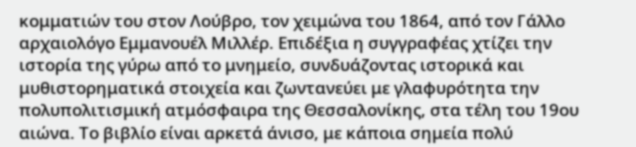κομματιών του στον Λούβρο, τον χειμώνα του 1864, από τον Γάλλο αρχαιολόγο Εμμανουέλ Μιλλέρ. Επιδέξια η συγγραφέας χτίζει την ιστορία της γύρω από το μνημείο, συνδυάζοντας ιστορικά και μυθιστορηματικά στοιχεία και ζωντανεύει με γλαφυρότητα την πολυπολιτισμική ατμόσφαιρα της Θεσσαλονίκης, στα τέλη του 19ου αιώνα. Το βιβλίο είναι αρκετά άνισο, με κάποια σημεία πολύ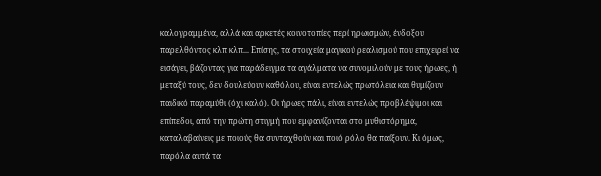καλογραμμένα, αλλά και αρκετές κοινοτοπίες περί ηρωισμών, ένδοξου παρελθόντος κλπ κλπ... Επίσης, τα στοιχεία μαγικού ρεαλισμού που επιχειρεί να εισάγει, βάζοντας για παράδειγμα τα αγάλματα να συνομιλούν με τους ήρωες, ή μεταξύ τους, δεν δουλεύουν καθόλου, είναι εντελώς πρωτόλεια και θυμίζουν παιδικό παραμύθι (όχι καλό). Οι ήρωες πάλι, είναι εντελώς προβλέψιμοι και επίπεδοι, από την πρώτη στιγμή που εμφανίζονται στο μυθιστόρημα, καταλαβαίνεις με ποιούς θα συνταχθούν και ποιό ρόλο θα παίξουν. Κι όμως, παρόλα αυτά τα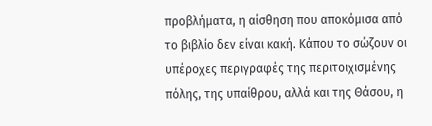προβλήματα, η αίσθηση που αποκόμισα από το βιβλίο δεν είναι κακή. Κάπου το σώζουν οι υπέροχες περιγραφές της περιτοιχισμένης πόλης, της υπαίθρου, αλλά και της Θάσου, η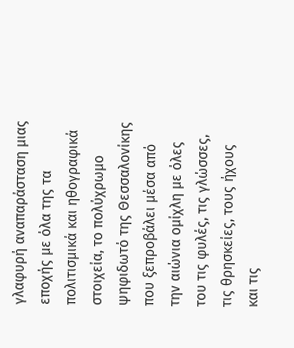γλαφυρή αναπαράσταση μιας εποχής με όλα της τα πολιτισμικά και ηθογραφικά στοιχεία, το πολύχρωμο ψηφιδωτό της Θεσσαλονίκης που ξεπροβάλει μέσα από την αιώνια ομίχλη με όλες του τις φυλές, τις γλώσσες, τις θρησκείες, τους ήχους και τις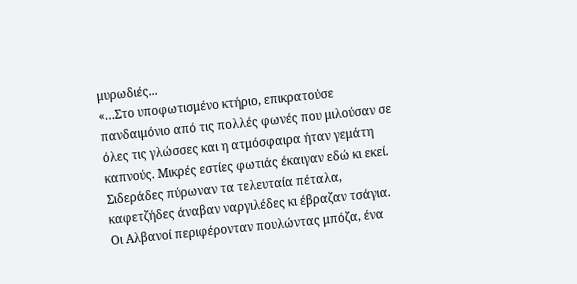μυρωδιές...
«…Στο υποφωτισμένο κτήριο, επικρατούσε πανδαιμόνιο από τις πολλές φωνές που μιλούσαν σε όλες τις γλώσσες και η ατμόσφαιρα ήταν γεμάτη καπνούς. Μικρές εστίες φωτιάς έκαιγαν εδώ κι εκεί. Σιδεράδες πύρωναν τα τελευταία πέταλα, καφετζήδες άναβαν ναργιλέδες κι έβραζαν τσάγια. Οι Αλβανοί περιφέρονταν πουλώντας μπόζα, ένα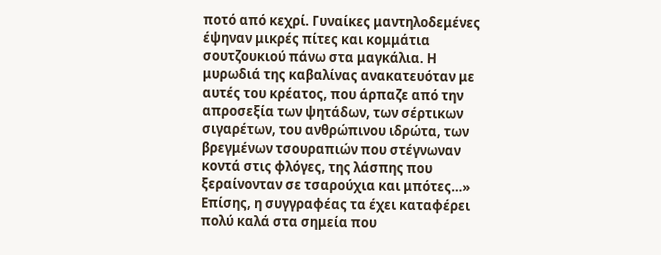ποτό από κεχρί. Γυναίκες μαντηλοδεμένες έψηναν μικρές πίτες και κομμάτια σουτζουκιού πάνω στα μαγκάλια. Η μυρωδιά της καβαλίνας ανακατευόταν με αυτές του κρέατος, που άρπαζε από την απροσεξία των ψητάδων, των σέρτικων σιγαρέτων, του ανθρώπινου ιδρώτα, των βρεγμένων τσουραπιών που στέγνωναν κοντά στις φλόγες, της λάσπης που ξεραίνονταν σε τσαρούχια και μπότες…»
Επίσης, η συγγραφέας τα έχει καταφέρει πολύ καλά στα σημεία που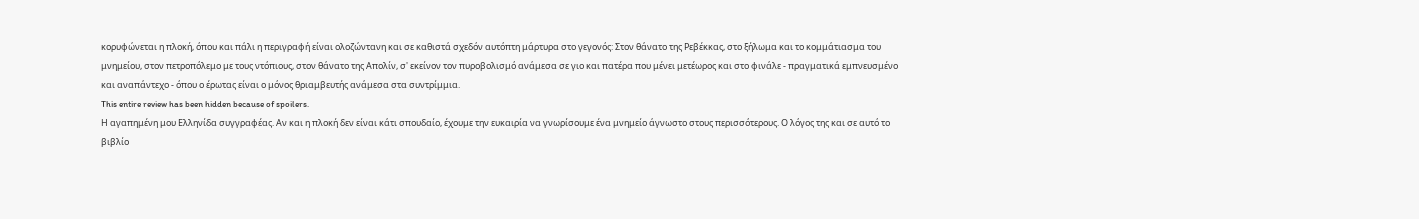κορυφώνεται η πλοκή, όπου και πάλι η περιγραφή είναι ολοζώντανη και σε καθιστά σχεδόν αυτόπτη μάρτυρα στο γεγονός: Στον θάνατο της Ρεβέκκας, στο ξήλωμα και το κομμάτιασμα του μνημείου, στον πετροπόλεμο με τους ντόπιους, στον θάνατο της Απολίν, σ' εκείνον τον πυροβολισμό ανάμεσα σε γιο και πατέρα που μένει μετέωρος και στο φινάλε - πραγματικά εμπνευσμένο και αναπάντεχο - όπου ο έρωτας είναι ο μόνος θριαμβευτής ανάμεσα στα συντρίμμια.
This entire review has been hidden because of spoilers.
Η αγαπημένη μου Ελληνίδα συγγραφέας. Αν και η πλοκή δεν είναι κάτι σπουδαίο, έχουμε την ευκαιρία να γνωρίσουμε ένα μνημείο άγνωστο στους περισσότερους. Ο λόγος της και σε αυτό το βιβλίο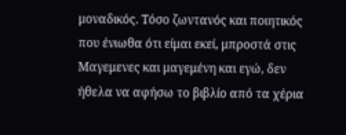μοναδικός. Τόσο ζωντανός και ποιητικός που ένιωθα ότι είμαι εκεί, μπροστά στις Μαγεμενες και μαγεμένη και εγώ, δεν ήθελα να αφήσω το βιβλίο από τα χέρια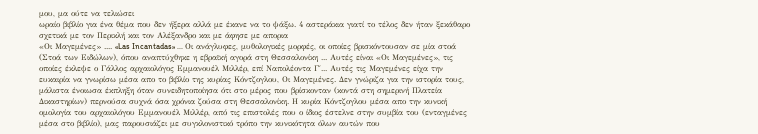μου, μα ούτε να τελιώσει
ωραίο βιβλίο για ένα θέμα που δεν ήξερα αλλά με έκανε να το ψάξω. 4 αστεράκια γιατί το τέλος δεν ήταν ξεκάθαρο σχετικά με τον Περικλή και τον Αλέξανδρο και με άφησε με απορια
«Οι Μαγεμένες» .... «Las Incantadas» ... Οι ανάγλυφες, μυθολογικές μορφές, οι οποίες βρισκόντουσαν σε μία στοά (Στοά των Ειδώλων), όπου αναπτύχθηκε η εβραϊκή αγορά στη Θεσσαλονίκη ... Αυτές είναι «Οι Μαγεμένες», τις οποίες έκλεψε ο Γάλλος αρχαιολόγος Εμμανουέλ Μιλλέρ, επί Ναπολέοντα Γ΄... Αυτές τις Μαγεμένες είχα την ευκαιρία να γνωρίσω μέσα απο το βιβλίο της κυρίας Κόντζογλου, Οι Μαγεμένες. Δεν γνώριζα για την ιστορία τους, μάλιστα ένοιωσα έκπληξη όταν συνειδητοποίησα ότι στο μέρος που βρίσκονταν (κοντά στη σημερινή Πλατεία Δικαστηρίων) περνούσα συχνά όσα χρόνια ζούσα στη Θεσσαλονίκη. Η κυρία Κόντζογλου μέσα απο την κυνική ομολογία του αρχαιολόγου Εμμανουέλ Μιλλέρ, από τις επιστολές που ο ίδιος έστελνε στην συμβία του (ενταγμένες μέσα στο βιβλίο), μας παρουσιάζει με συγκλονιστικό τρόπο την κυνικότητα όλων αυτών που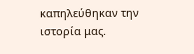καπηλεύθηκαν την ιστορία μας.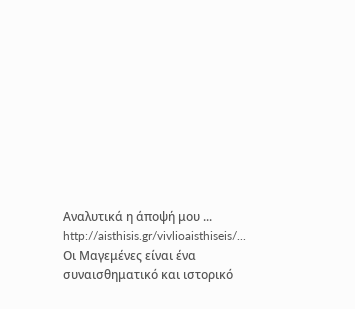Αναλυτικά η άποψή μου ... http://aisthisis.gr/vivlioaisthiseis/... Οι Μαγεμένες είναι ένα συναισθηματικό και ιστορικό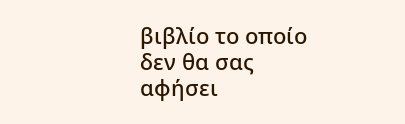βιβλίο το οποίο δεν θα σας αφήσει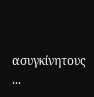ασυγκίνητους ...